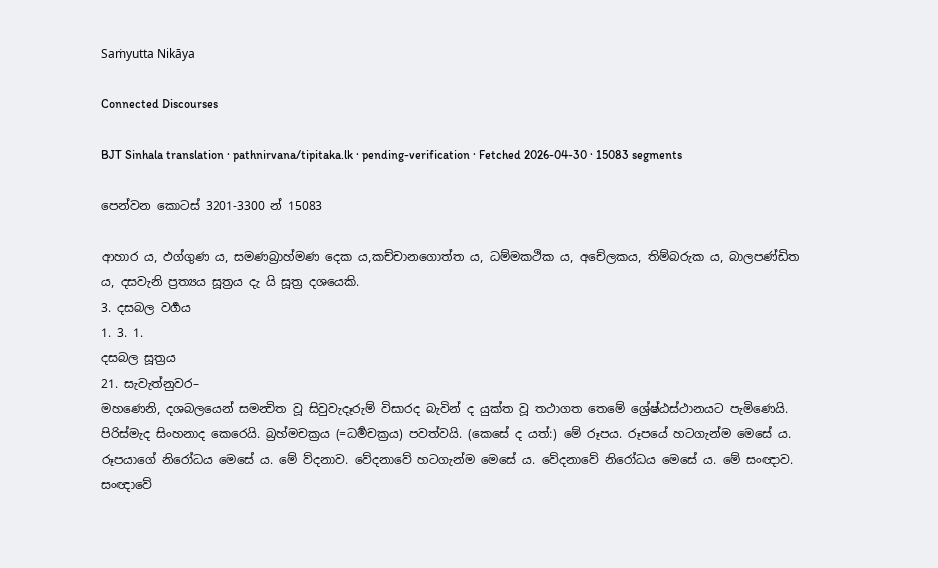Saṁyutta Nikāya

Connected Discourses

BJT Sinhala translation · pathnirvana/tipitaka.lk · pending-verification · Fetched 2026-04-30 · 15083 segments

පෙන්වන කොටස් 3201-3300 න් 15083

ආහාර ය, ඵග්ගුණ ය, සමණබ්‍රාහ්මණ දෙක ය,කච්චානගොත්ත ය, ධම්මකථික ය, අචේලකය, තිම්බරුක ය, බාලපණ්ඩිත ය, දසවැනි ප්‍රත්‍යය සූත්‍රය දැ යි සූත්‍ර දශයෙකි.
3. දසබල වර්‍ගය
1. 3. 1.
දසබල සූත්‍රය
21. සැවැත්නුවර–
මහණෙනි, දශබලයෙන් සමන්‍විත වූ සිවුවැදෑරුම් විසාරද බැවින් ද යුක්ත වූ තථාගත තෙමේ ශ්‍රේෂ්ඨස්ථානයට පැමිණෙයි. පිරිස්මැද සිංහනාද කෙරෙයි. බ්‍රහ්මචක්‍රය (=ධර්‍මචක්‍රය) පවත්වයි. (කෙසේ ද යත්:) මේ රූපය. රූපයේ හටගැන්ම මෙසේ ය. රූපයාගේ නිරෝධය මෙසේ ය. මේ ව්දනාව. වේදනාවේ හටගැන්ම මෙසේ ය. වේදනාවේ නිරෝධය මෙසේ ය. මේ සංඥාව. සංඥාවේ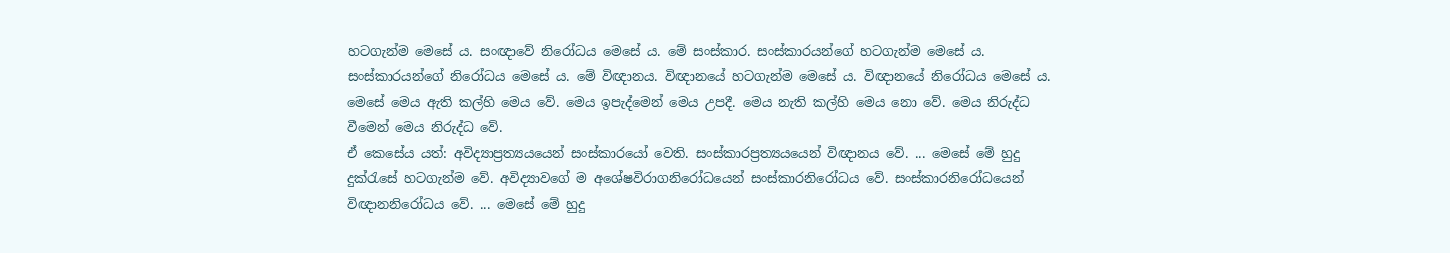හටගැන්ම මෙසේ ය. සංඥාවේ නිරෝධය මෙසේ ය. මේ සංස්කාර. සංස්කාරයන්ගේ හටගැන්ම මෙසේ ය. සංස්කාරයන්ගේ නිරෝධය මෙසේ ය. මේ විඥානය. විඥානයේ හටගැන්ම මෙසේ ය. විඥානයේ නිරෝධය මෙසේ ය. මෙසේ මෙය ඇති කල්හි මෙය වේ. මෙය ඉපැද්මෙන් මෙය උපදී. මෙය නැති කල්හි මෙය නො වේ. මෙය නිරුද්ධ වීමෙන් මෙය නිරුද්ධ වේ.
ඒ කෙසේය යත්: අවිද්‍යාප්‍රත්‍යයයෙන් සංස්කාරයෝ වෙති. සංස්කාරප්‍රත්‍යයයෙන් විඥානය වේ. ... මෙසේ මේ හුදු දුක්රැසේ හටගැන්ම වේ. අවිද්‍යාවගේ ම අශේෂවිරාගනිරෝධයෙන් සංස්කාරනිරෝධය වේ. සංස්කාරනිරෝධයෙන් විඥානනිරෝධය වේ. ... මෙසේ මේ හුදු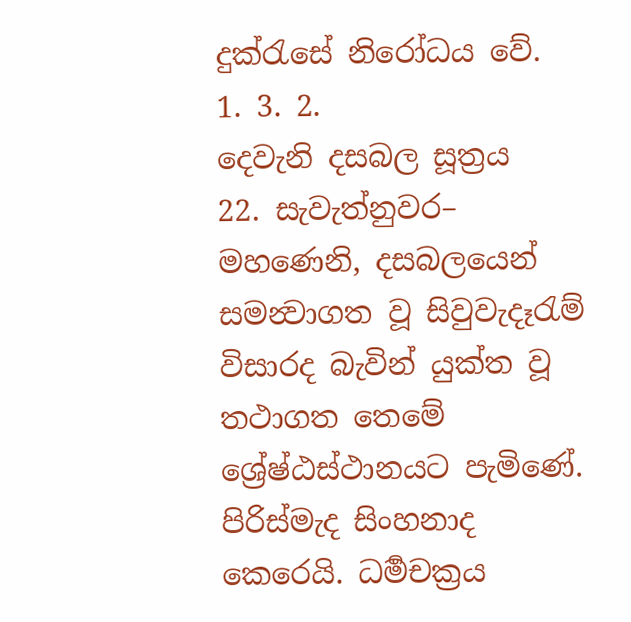දුක්රැසේ නිරෝධය වේ.
1. 3. 2.
දෙවැනි දසබල සූත්‍රය
22. සැවැත්නුවර–
මහණෙනි, දසබලයෙන් සමන්‍වාගත වූ සිවුවැදෑරැම් විසාරද බැවින් යුක්ත වූ තථාගත තෙමේ ශ්‍රේෂ්ඨස්ථානයට පැමිණේ. පිරිස්මැද සිංහනාද කෙරෙයි. ධර්‍මචක්‍රය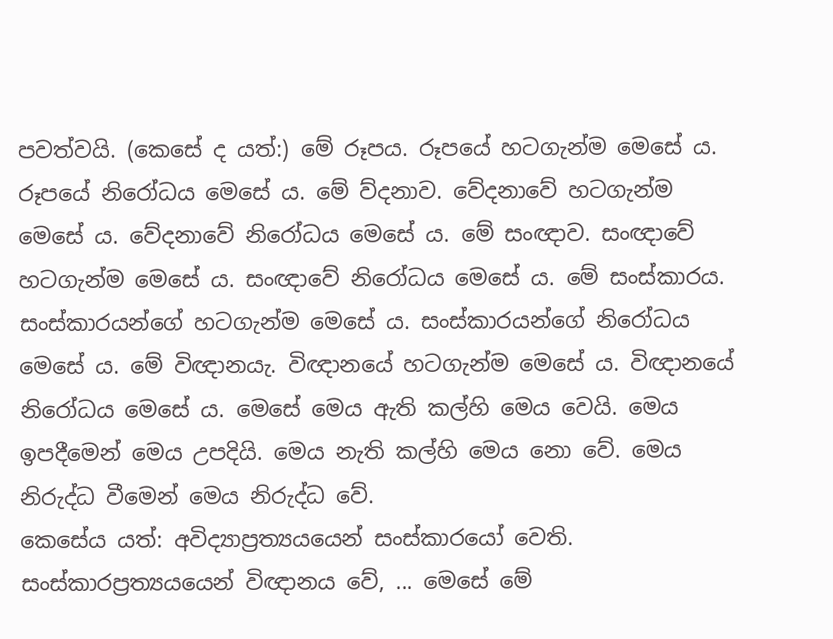පවත්වයි. (කෙසේ ද යත්:) මේ රූපය. රූපයේ හටගැන්ම මෙසේ ය. රූපයේ නිරෝධය මෙසේ ය. මේ ව්දනාව. වේදනාවේ හටගැන්ම මෙසේ ය. වේදනාවේ නිරෝධය මෙසේ ය. මේ සංඥාව. සංඥාවේ හටගැන්ම මෙසේ ය. සංඥාවේ නිරෝධය මෙසේ ය. මේ සංස්කාරය. සංස්කාරයන්ගේ හටගැන්ම මෙසේ ය. සංස්කාරයන්ගේ නිරෝධය මෙසේ ය. මේ විඥානයැ. විඥානයේ හටගැන්ම මෙසේ ය. විඥානයේ නිරෝධය මෙසේ ය. මෙසේ මෙය ඇති කල්හි මෙය වෙයි. මෙය ඉපදීමෙන් මෙය උපදියි. මෙය නැති කල්හි මෙය නො වේ. මෙය නිරුද්ධ වීමෙන් මෙය නිරුද්ධ වේ.
කෙසේය යත්: අවිද්‍යාප්‍රත්‍යයයෙන් සංස්කාරයෝ වෙති. සංස්කාරප්‍රත්‍යයයෙන් විඥානය වේ, ... මෙසේ මේ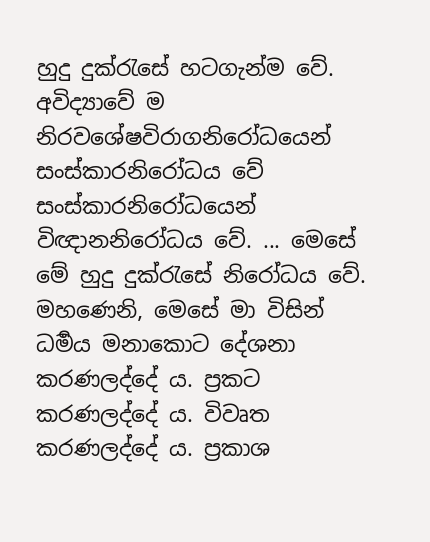හුදු දුක්රැසේ හටගැන්ම වේ. අවිද්‍යාවේ ම නිරවශේෂවිරාගනිරෝධයෙන් සංස්කාරනිරෝධය වේ සංස්කාරනිරෝධයෙන් විඥානනිරෝධය වේ. ... මෙසේ මේ හුදු දුක්රැසේ නිරෝධය වේ.
මහණෙනි, මෙසේ මා විසින් ධර්‍මය මනාකොට දේශනා කරණලද්දේ ය. ප්‍රකට කරණලද්දේ ය. විවෘත කරණලද්දේ ය. ප්‍රකාශ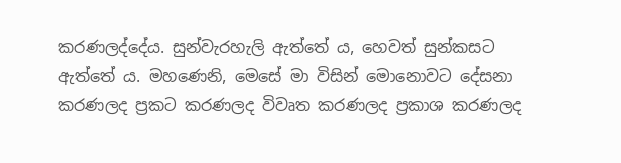කරණලද්දේය. සුන්වැරහැලි ඇත්තේ ය, හෙවත් සුන්කසට ඇත්තේ ය. මහණෙනි, මෙසේ මා විසින් මොනොවට දේසනා කරණලද ප්‍රකට කරණලද විවෘත කරණලද ප්‍රකාශ කරණලද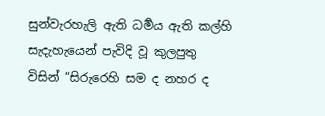සුන්වැරහැලි ඇති ධර්‍මය ඇති කල්හි සැදැහැයෙන් පැවිදි වූ කුලපුතු විසින් “සිරුරෙහි සම ද නහර ද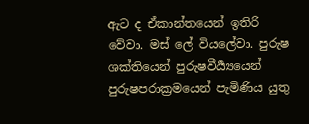ඇට ද ඒකාන්තයෙන් ඉතිරි වේවා. මස් ලේ වියලේවා. පුරුෂ ශක්තියෙන් පුරුෂවීර්‍ය්‍යයෙන් පුරුෂපරාක්‍රමයෙන් පැමිණිය යුතු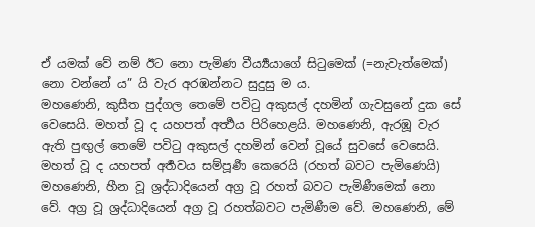ඒ යමක් වේ නම් ඊට නො පැමිණ වීර්‍ය්‍යයාගේ සිටුමෙක් (=නැවැත්මෙක්) නො වන්නේ ය” යි වැර අරඹන්නට සුදුසු ම ය.
මහණෙනි, කුසීත පුද්ගල තෙමේ පවිටු අකුසල් දහමින් ගැවසුනේ දුක සේ වෙසෙයි. මහත් වූ ද යහපත් අර්‍ත්‍ථය පිරිහෙළයි. මහණෙනි, ඇරඹූ වැර ඇති පුඟුල් තෙමේ පවිටු අකුසල් දහමින් වෙන් වූයේ සුවසේ වෙසෙයි. මහත් වූ ද යහපත් අර්‍තවය සම්පූර්‍ණ කෙරෙයි (රහත් බවට පැමිණෙයි)
මහණෙනි, හීන වූ ශ්‍රද්ධාදියෙන් අග්‍ර වූ රහත් බවට පැමිණීමෙක් නො වේ. අග්‍ර වූ ශ්‍රද්ධාදියෙන් අග්‍ර වූ රහත්බවට පැමිණීම වේ. මහණෙනි, මේ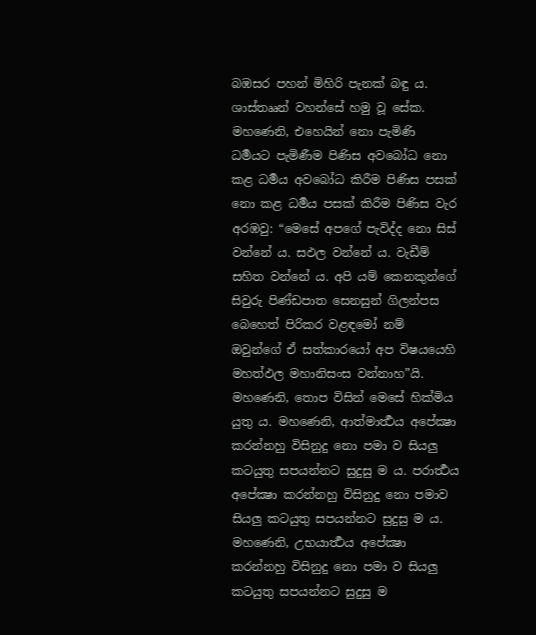බඹසර පහන් මිහිරි පැනක් බඳු ය. ශාස්තෲන් වහන්සේ හමු වූ සේක. මහණෙනි, එහෙයින් නො පැමිණි ධර්‍මයට පැමිණීම පිණිස අවබෝධ නො කළ ධර්‍මය අවබෝධ කිරීම පිණිස පසක් නො කළ ධර්‍මය පසක් කිරීම පිණිස වැර අරඹවු: “මෙසේ අපගේ පැවිද්ද නො සිස් වන්නේ ය. සඵල වන්නේ ය. වැඩීම් සහිත වන්නේ ය. අපි යම් කෙනකුන්ගේ සිවුරු පිණ්ඩපාත සෙනසුන් ගිලන්පස බෙහෙත් පිරිකර වළඳමෝ නම් ඔවුන්ගේ ඒ සත්කාරයෝ අප විෂයයෙහි මහත්ඵල මහානිසංස වන්නාහ”යි. මහණෙනි, තොප විසින් මෙසේ හික්මිය යුතු ය. මහණෙනි, ආත්මාර්‍ත්‍ථය අපේක්‍ෂා කරන්නහු විසිනුදු නො පමා ව සියලු කටයුතු සපයන්නට සුදුසු ම ය. පරාර්‍ත්‍ථය අපේක්‍ෂා කරන්නහු විසිනුදු නො පමාව සියලු කටයුතු සපයන්නට සුදුසු ම ය. මහණෙනි, උභයාර්‍ත්‍ථය අපේක්‍ෂා කරන්නහු විසිනුදු නො පමා ව සියලු කටයුතු සපයන්නට සුදුසු ම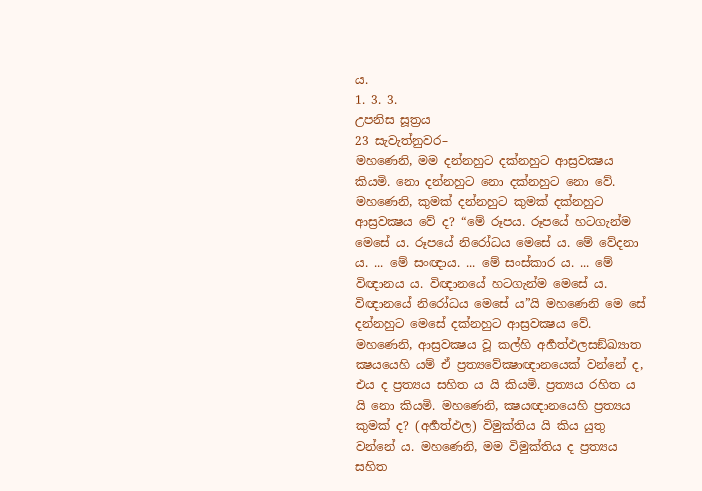ය.
1. 3. 3.
උපනිස සූත්‍රය
23 සැවැත්නුවර–
මහණෙනි, මම දන්නහුට දක්නහුට ආස්‍රවක්‍ෂය කියමි. නො දන්නහුට නො දක්නහුට නො වේ. මහණෙනි, කුමක් දන්නහුට කුමක් දක්නහුට ආස්‍රවක්‍ෂය වේ ද? “මේ රූපය. රූපයේ හටගැන්ම මෙසේ ය. රූපයේ නිරෝධය මෙසේ ය. මේ වේදනා ය. ... මේ සංඥාය. ... මේ සංස්කාර ය. ... මේ විඥානය ය. විඥානයේ හටගැන්ම මෙසේ ය. විඥානයේ නිරෝධය මෙසේ ය”යි මහණෙනි මෙ සේ දන්නහුට මෙසේ දක්නහුට ආස්‍රවක්‍ෂය වේ.
මහණෙනි, ආස්‍රවක්‍ෂය වූ කල්හි අර්‍හත්ඵලසඞ්ඛ්‍යාත ක්‍ෂයයෙහි යම් ඒ ප්‍රත්‍යවේක්‍ෂාඥානයෙක් වන්නේ ද, එය ද ප්‍රත්‍යය සහිත ය යි කියමි. ප්‍රත්‍යය රහිත ය යි නො කියමි. මහණෙනි, ක්‍ෂයඥානයෙහි ප්‍රත්‍යය කුමක් ද? (අර්‍හත්ඵල) විමුක්තිය යි කිය යුතු වන්නේ ය. මහණෙනි, මම විමුක්තිය ද ප්‍රත්‍යය සහිත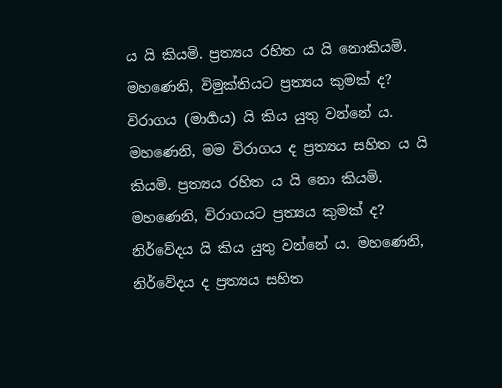ය යි කියමි. ප්‍රත්‍යය රහිත ය යි නොකියමි. මහණෙනි, විමුක්තියට ප්‍රත්‍යය කුමක් ද? විරාගය (මාර්‍ගය) යි කිය යුතු වන්නේ ය. මහණෙනි, මම විරාගය ද ප්‍රත්‍යය සහිත ය යි කියමි. ප්‍රත්‍යය රහිත ය යි නො කියමි. මහණෙනි, විරාගයට ප්‍රත්‍යය කුමක් ද? නිර්වේදය යි කිය යුතු වන්නේ ය. මහණෙනි, නිර්වේදය ද ප්‍රත්‍යය සහිත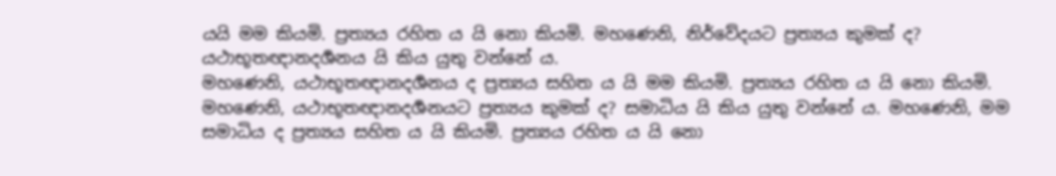යයි මම කියමි. ප්‍රත්‍යය රහිත ය යි නො කියමි. මහණෙනි, නිර්වේදයට ප්‍රත්‍යය කුමක් ද? යථාභූතඥානදර්‍ශනය යි කිය යුතු වන්නේ ය.
මහණෙනි, යථාභූතඥානදර්‍ශනය ද ප්‍රත්‍යය සහිත ය යි මම කියමි. ප්‍රත්‍යය රහිත ය යි නො කියමි. මහණෙනි, යථාභූතඥානදර්‍ශනයට ප්‍රත්‍යය කුමක් ද? සමාධිය යි කිය යුතු වන්නේ ය. මහණෙනි, මම සමාධිය ද ප්‍රත්‍යය සහිත ය යි කියමි. ප්‍රත්‍යය රහිත ය යි නො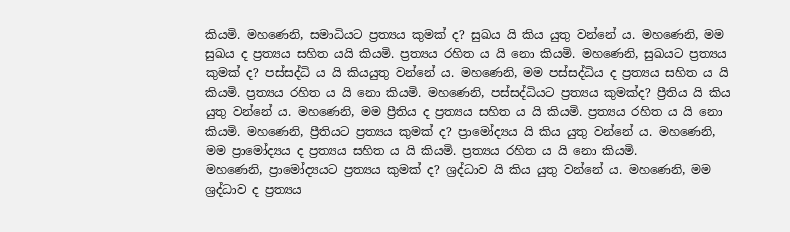කියමි. මහණෙනි, සමාධියට ප්‍රත්‍යය කුමක් ද? සුඛය යි කිය යුතු වන්නේ ය. මහණෙනි, මම සුඛය ද ප්‍රත්‍යය සහිත යයි කියමි. ප්‍රත්‍යය රහිත ය යි නො කියමි. මහණෙනි, සුඛයට ප්‍රත්‍යය කුමක් ද? පස්සද්ධි ය යි කියයුතු වන්නේ ය. මහණෙනි, මම පස්සද්ධිය ද ප්‍රත්‍යය සහිත ය යි කියමි. ප්‍රත්‍යය රහිත ය යි නො කියමි. මහණෙනි, පස්සද්ධියට ප්‍රත්‍යය කුමක්ද? ප්‍රීතිය යි කිය යුතු වන්නේ ය. මහණෙනි, මම ප්‍රීතිය ද ප්‍රත්‍යය සහිත ය යි කියමි. ප්‍රත්‍යය රහිත ය යි නො කියමි. මහණෙනි, ප්‍රීතියට ප්‍රත්‍යය කුමක් ද? ප්‍රාමෝද්‍යය යි කිය යුතු වන්නේ ය. මහණෙනි, මම ප්‍රාමෝද්‍යය ද ප්‍රත්‍යය සහිත ය යි කියමි. ප්‍රත්‍යය රහිත ය යි නො කියමි.
මහණෙනි, ප්‍රාමෝද්‍යයට ප්‍රත්‍යය කුමක් ද? ශ්‍රද්ධාව යි කිය යුතු වන්නේ ය. මහණෙනි, මම ශ්‍රද්ධාව ද ප්‍රත්‍යය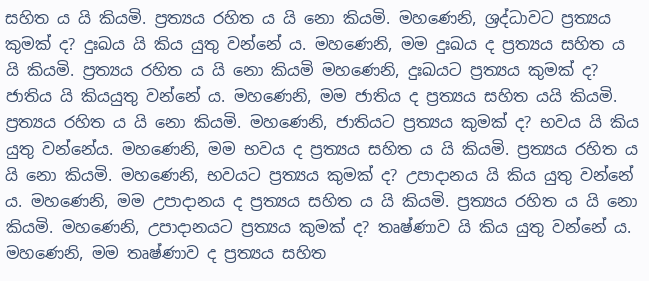සහිත ය යි කියමි. ප්‍රත්‍යය රහිත ය යි නො කියමි. මහණෙනි, ශ්‍රද්ධාවට ප්‍රත්‍යය කුමක් ද? දුඃඛය යි කිය යුතු වන්නේ ය. මහණෙනි, මම දුඃඛය ද ප්‍රත්‍යය සහිත ය යි කියමි. ප්‍රත්‍යය රහිත ය යි නො කියමි මහණෙනි, දුඃඛයට ප්‍රත්‍යය කුමක් ද? ජාතිය යි කියයුතු වන්නේ ය. මහණෙනි, මම ජාතිය ද ප්‍රත්‍යය සහිත යයි කියමි. ප්‍රත්‍යය රහිත ය යි නො කියමි. මහණෙනි, ජාතියට ප්‍රත්‍යය කුමක් ද? භවය යි කිය යුතු වන්නේය. මහණෙනි, මම භවය ද ප්‍රත්‍යය සහිත ය යි කියමි. ප්‍රත්‍යය රහිත ය යි නො කියමි. මහණෙනි, භවයට ප්‍රත්‍යය කුමක් ද? උපාදානය යි කිය යුතු වන්නේ ය. මහණෙනි, මම උපාදානය ද ප්‍රත්‍යය සහිත ය යි කියමි. ප්‍රත්‍යය රහිත ය යි නො කියමි. මහණෙනි, උපාදානයට ප්‍රත්‍යය කුමක් ද? තෘෂ්ණාව යි කිය යුතු වන්නේ ය. මහණෙනි, මම තෘෂ්ණාව ද ප්‍රත්‍යය සහිත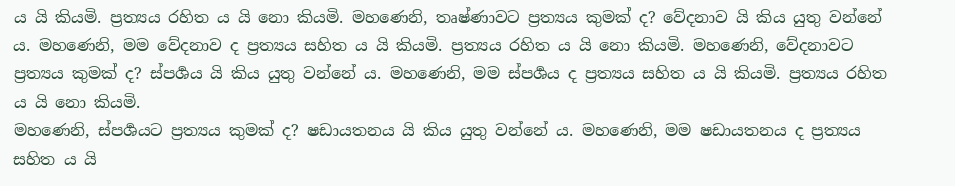ය යි කියමි. ප්‍රත්‍යය රහිත ය යි නො කියමි. මහණෙනි, තෘෂ්ණාවට ප්‍රත්‍යය කුමක් ද? වේදනාව යි කිය යුතු වන්නේ ය. මහණෙනි, මම වේදනාව ද ප්‍රත්‍යය සහිත ය යි කියමි. ප්‍රත්‍යය රහිත ය යි නො කියමි. මහණෙනි, වේදනාවට ප්‍රත්‍යය කුමක් ද? ස්පර්‍ශය යි කිය යුතු වන්නේ ය. මහණෙනි, මම ස්පර්‍ශය ද ප්‍රත්‍යය සහිත ය යි කියමි. ප්‍රත්‍යය රහිත ය යි නො කියමි.
මහණෙනි, ස්පර්‍ශයට ප්‍රත්‍යය කුමක් ද? ෂඩායතනය යි කිය යුතු වන්නේ ය. මහණෙනි, මම ෂඩායතනය ද ප්‍රත්‍යය සහිත ය යි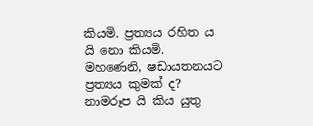කියමි. ප්‍රත්‍යය රහිත ය යි නො කියමි. මහණෙනි, ෂඩායතනයට ප්‍රත්‍යය කුමක් ද? නාමරූප යි කිය යුතු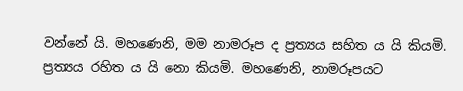වන්නේ යි. මහණෙනි, මම නාමරූප ද ප්‍රත්‍යය සහිත ය යි කියමි. ප්‍රත්‍යය රහිත ය යි නො කියමි. මහණෙනි, නාමරූපයට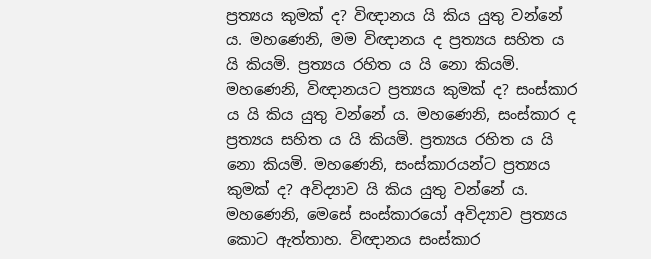ප්‍රත්‍යය කුමක් ද? විඥානය යි කිය යුතු වන්නේ ය. මහණෙනි, මම විඥානය ද ප්‍රත්‍යය සහිත ය යි කියමි. ප්‍රත්‍යය රහිත ය යි නො කියමි. මහණෙනි, විඥානයට ප්‍රත්‍යය කුමක් ද? සංස්කාර ය යි කිය යුතු වන්නේ ය. මහණෙනි, සංස්කාර ද ප්‍රත්‍යය සහිත ය යි කියමි. ප්‍රත්‍යය රහිත ය යි නො කියමි. මහණෙනි, සංස්කාරයන්ට ප්‍රත්‍යය කුමක් ද? අවිද්‍යාව යි කිය යුතු වන්නේ ය.
මහණෙනි, මෙසේ සංස්කාරයෝ අවිද්‍යාව ප්‍රත්‍යය කොට ඇත්තාහ. විඥානය සංස්කාර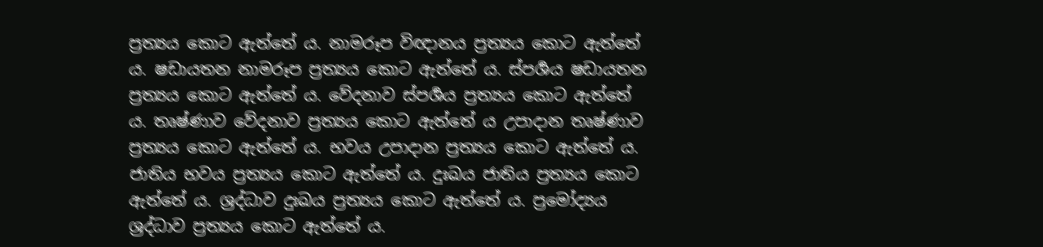ප්‍රත්‍යය කොට ඇත්තේ ය. නාමරූප විඥානය ප්‍රත්‍යය කොට ඇත්තේ ය. ෂඩායතන නාමරූප ප්‍රත්‍යය කොට ඇත්තේ ය. ස්පර්‍ශය ෂඩායතන ප්‍රත්‍යය කොට ඇත්තේ ය. වේදනාව ස්පර්‍ශය ප්‍රත්‍යය කොට ඇත්තේ ය. තෘෂ්ණාව වේදනාව ප්‍රත්‍යය කොට ඇත්තේ ය උපාදාන තෘෂ්ණාව ප්‍රත්‍යය කොට ඇත්තේ ය. භවය උපාදාන ප්‍රත්‍යය කොට ඇත්තේ ය. ජාතිය භවය ප්‍රත්‍යය කොට ඇත්තේ ය. දුඃඛය ජාතිය ප්‍රත්‍යය කොට ඇත්තේ ය. ශ්‍රද්ධාව දුඃඛය ප්‍රත්‍යය කොට ඇත්තේ ය. ප්‍රමෝද්‍යය ශ්‍රද්ධාව ප්‍රත්‍යය කොට ඇත්තේ ය.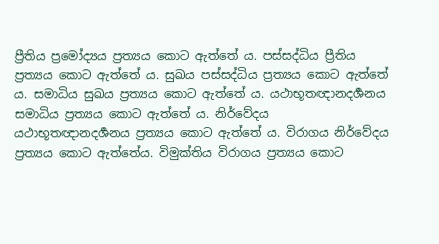ප්‍රීතිය ප්‍රමෝද්‍යය ප්‍රත්‍යය කොට ඇත්තේ ය. පස්සද්ධිය ප්‍රීතිය ප්‍රත්‍යය කොට ඇත්තේ ය. සුඛය පස්සද්ධිය ප්‍රත්‍යය කොට ඇත්තේ ය. සමාධිය සුඛය ප්‍රත්‍යය කොට ඇත්තේ ය. යථාභූතඥානදර්‍ශනය සමාධිය ප්‍රත්‍යය කොට ඇත්තේ ය. නිර්වේදය යථාභූතඥානදර්‍ශනය ප්‍රත්‍යය කොට ඇත්තේ ය. විරාගය නිර්වේදය ප්‍රත්‍යය කොට ඇත්තේය. විමුක්තිය විරාගය ප්‍රත්‍යය කොට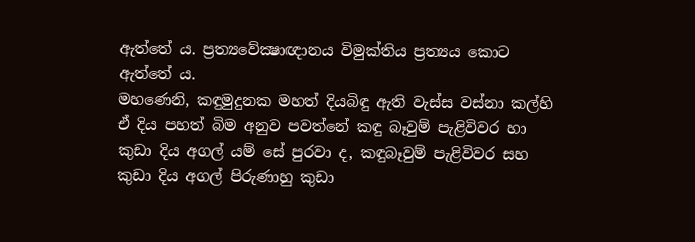ඇත්තේ ය. ප්‍රත්‍යවේක්‍ෂාඥානය විමුක්තිය ප්‍රත්‍යය කොට ඇත්තේ ය.
මහණෙනි, කඳුමුදුනක මහත් දියබිඳු ඇති වැස්ස වස්නා කල්හි ඒ දිය පහත් බිම අනුව පවත්නේ කඳු බෑවුම් පැළිවිවර හා කුඩා දිය අගල් යම් සේ පුරවා ද, කඳුබෑවුම් පැළිවිවර සහ කුඩා දිය අගල් පිරුණාහු කුඩා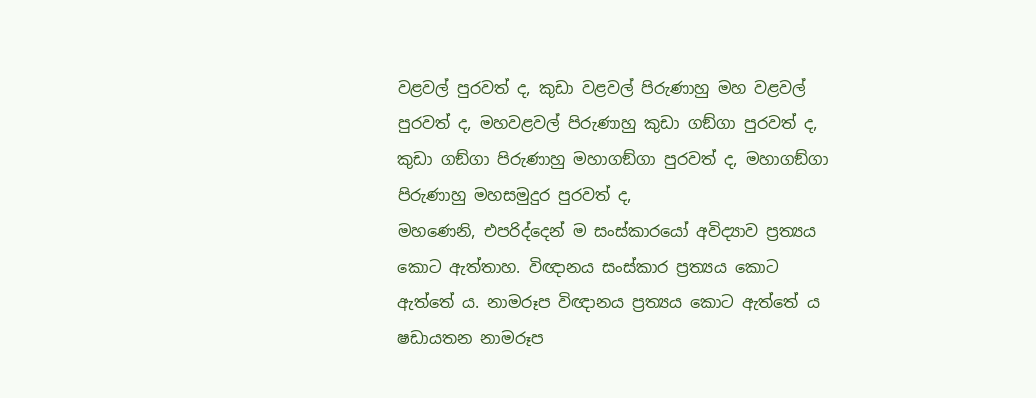වළවල් පුරවත් ද, කුඩා වළවල් පිරුණාහු මහ වළවල් පුරවත් ද, මහවළවල් පිරුණාහු කුඩා ගඞ්ගා පුරවත් ද, කුඩා ගඞ්ගා පිරුණාහු මහාගඞ්ගා පුරවත් ද, මහාගඞ්ගා පිරුණාහු මහසමුදුර පුරවත් ද,
මහණෙනි, එපරිද්දෙන් ම සංස්කාරයෝ අවිද්‍යාව ප්‍රත්‍යය කොට ඇත්තාහ. විඥානය සංස්කාර ප්‍රත්‍යය කොට ඇත්තේ ය. නාමරූප විඥානය ප්‍රත්‍යය කොට ඇත්තේ ය ෂඩායතන නාමරූප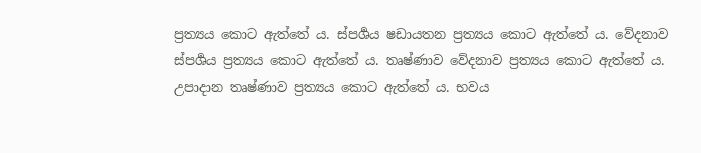ප්‍රත්‍යය කොට ඇත්තේ ය. ස්පර්‍ශය ෂඩායතන ප්‍රත්‍යය කොට ඇත්තේ ය. වේදනාව ස්පර්‍ශය ප්‍රත්‍යය කොට ඇත්තේ ය. තෘෂ්ණාව වේදනාව ප්‍රත්‍යය කොට ඇත්තේ ය. උපාදාන තෘෂ්ණාව ප්‍රත්‍යය කොට ඇත්තේ ය. භවය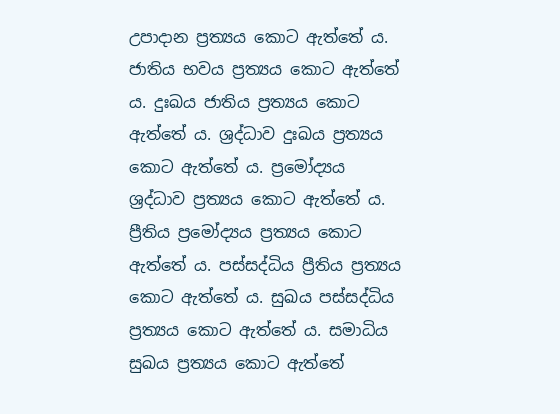උපාදාන ප්‍රත්‍යය කොට ඇත්තේ ය. ජාතිය භවය ප්‍රත්‍යය කොට ඇත්තේ ය. දුඃඛය ජාතිය ප්‍රත්‍යය කොට ඇත්තේ ය. ශ්‍රද්ධාව දුඃඛය ප්‍රත්‍යය කොට ඇත්තේ ය. ප්‍රමෝද්‍යය ශ්‍රද්ධාව ප්‍රත්‍යය කොට ඇත්තේ ය. ප්‍රීතිය ප්‍රමෝද්‍යය ප්‍රත්‍යය කොට ඇත්තේ ය. පස්සද්ධිය ප්‍රීතිය ප්‍රත්‍යය කොට ඇත්තේ ය. සුඛය පස්සද්ධිය ප්‍රත්‍යය කොට ඇත්තේ ය. සමාධිය සුඛය ප්‍රත්‍යය කොට ඇත්තේ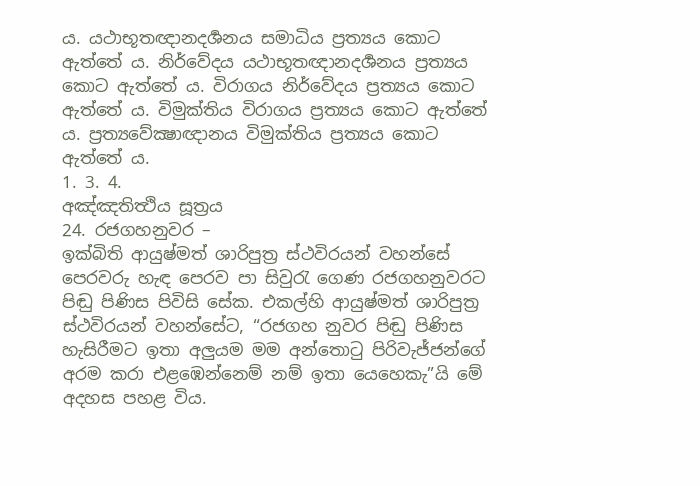ය. යථාභූතඥානදර්‍ශනය සමාධිය ප්‍රත්‍යය කොට ඇත්තේ ය. නිර්වේදය යථාභූතඥානදර්‍ශනය ප්‍රත්‍යය කොට ඇත්තේ ය. විරාගය නිර්වේදය ප්‍රත්‍යය කොට ඇත්තේ ය. විමුක්තිය විරාගය ප්‍රත්‍යය කොට ඇත්තේ ය. ප්‍රත්‍යවේක්‍ෂාඥානය විමුක්තිය ප්‍රත්‍යය කොට ඇත්තේ ය.
1. 3. 4.
අඤ්ඤතිත්‍ථිය සූත්‍රය
24. රජගහනුවර –
ඉක්බිති ආයුෂ්මත් ශාරිපුත්‍ර ස්ථවිරයන් වහන්සේ පෙරවරු හැඳ පෙරව පා සිවුරැ ගෙණ රජගහනුවරට පිඬු පිණිස පිවිසි සේක. එකල්හි ආයුෂ්මත් ශාරිපුත්‍ර ස්ථවිරයන් වහන්සේට, “රජගහ නුවර පිඬු පිණිස හැසිරීමට ඉතා අලුයම මම අන්තොටු පිරිවැජ්ජන්ගේ අරම කරා එළඹෙන්නෙම් නම් ඉතා යෙහෙකැ”යි මේ අදහස පහළ විය.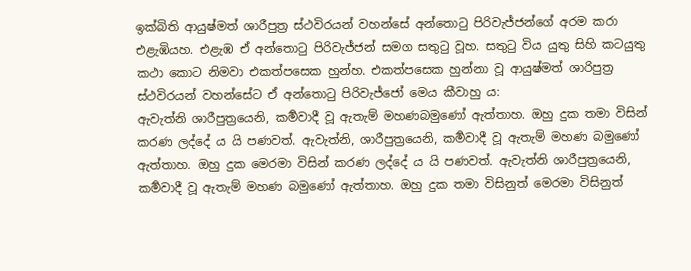ඉක්බිති ආයුෂ්මත් ශාරීපුත්‍ර ස්ථවිරයන් වහන්සේ අන්තොටු පිරිවැජ්ජන්ගේ අරම කරා එළැඹියහ. එළැඹ ඒ අන්තොටු පිරිවැජ්ජන් සමග සතුටු වූහ. සතුටු විය යුතු සිහි කටයුතු කථා කොට නිමවා එකත්පසෙක හුන්හ. එකත්පසෙක හුන්නා වූ ආයුෂ්මත් ශාරිපුත්‍ර ස්ථවිරයන් වහන්සේට ඒ අන්තොටු පිරිවැජ්ජෝ මෙය කීවාහු ය:
ඇවැත්නි ශාරීපුත්‍රයෙනි, කර්‍මවාදී වූ ඇතැම් මහණබමුණෝ ඇත්තාහ. ඔහු දුක තමා විසින් කරණ ලද්දේ ය යි පණවත්. ඇවැත්නි, ශාරීපුත්‍රයෙනි, කර්‍මවාදී වූ ඇතැම් මහණ බමුණෝ ඇත්තාහ. ඔහු දුක මෙරමා විසින් කරණ ලද්දේ ය යි පණවත්. ඇවැත්නි ශාරීපුත්‍රයෙනි, කර්‍මවාදී වූ ඇතැම් මහණ බමුණෝ ඇත්තාහ. ඔහු දුක තමා විසිනුත් මෙරමා විසිනුත්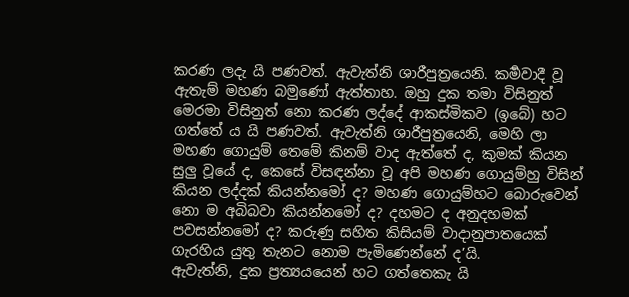කරණ ලදැ යි පණවත්. ඇවැත්නි ශාරීපුත්‍රයෙනි. කර්‍මවාදී වූ ඇතැම් මහණ බමුණෝ ඇත්තාහ. ඔහු දුක තමා විසිනුත් මෙරමා විසිනුත් නො කරණ ලද්දේ ආකස්මිකව (ඉබේ) හට ගත්තේ ය යි පණවත්. ඇවැත්නි ශාරීපුත්‍රයෙනි, මෙහි ලා මහණ ගොයුම් තෙමේ කිනම් වාද ඇත්තේ ද, කුමක් කියන සුලු වූයේ ද, කෙසේ විසඳන්නා වූ අපි මහණ ගොයුම්හු විසින් කියන ලද්දක් කියන්නමෝ ද? මහණ ගොයුම්හට බොරුවෙන් නො ම අබිබවා කියන්නමෝ ද? දහමට ද අනුදහමක් පවසන්නමෝ ද? කරුණු සහිත කිසියම් වාදානුපාතයෙක් ගැරහිය යුතු තැනට නොම පැමිණෙන්නේ ද’යි.
ඇවැත්නි, දුක ප්‍රත්‍යයයෙන් හට ගත්තෙකැ යි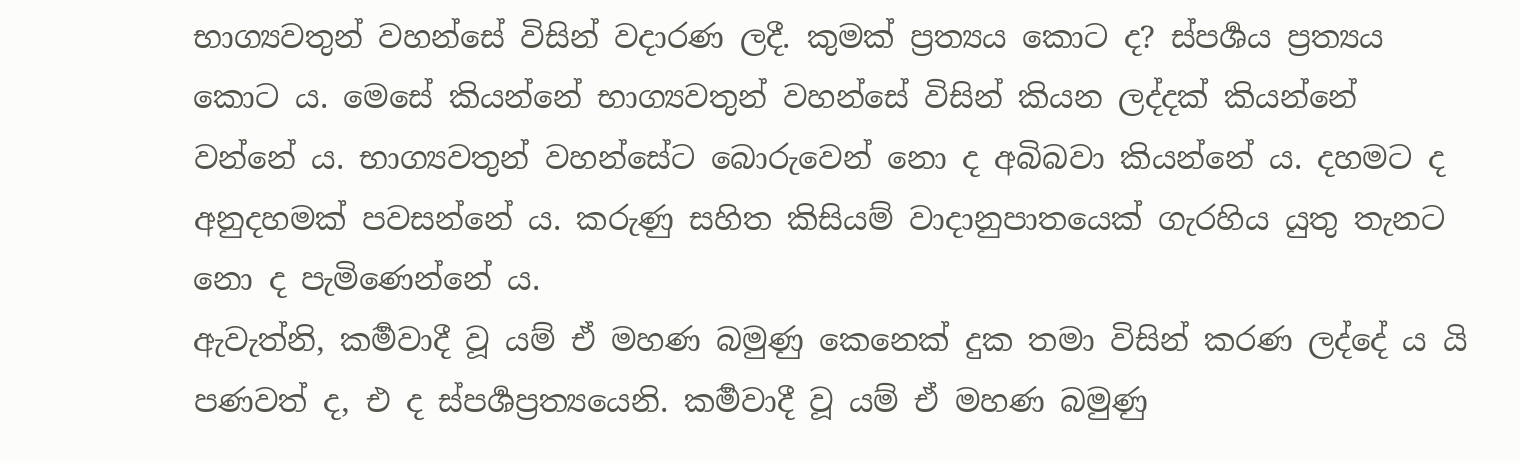භාග්‍යවතුන් වහන්සේ විසින් වදාරණ ලදී. කුමක් ප්‍රත්‍යය කොට ද? ස්පර්‍ශය ප්‍රත්‍යය කොට ය. මෙසේ කියන්නේ භාග්‍යවතුන් වහන්සේ විසින් කියන ලද්දක් කියන්නේ වන්නේ ය. භාග්‍යවතුන් වහන්සේට බොරුවෙන් නො ද අබිබවා කියන්නේ ය. දහමට ද අනුදහමක් පවසන්නේ ය. කරුණු සහිත කිසියම් වාදානුපාතයෙක් ගැරහිය යුතු තැනට නො ද පැමිණෙන්නේ ය.
ඇවැත්නි, කර්‍මවාදී වූ යම් ඒ මහණ බමුණු කෙනෙක් දුක තමා විසින් කරණ ලද්දේ ය යි පණවත් ද, එ ද ස්පර්‍ශප්‍රත්‍යයෙනි. කර්‍මවාදී වූ යම් ඒ මහණ බමුණු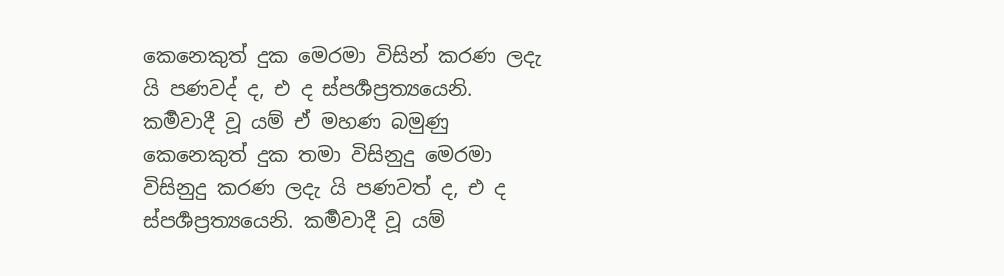කෙනෙකුත් දුක මෙරමා විසින් කරණ ලදැ යි පණවද් ද, එ ද ස්පර්‍ශප්‍රත්‍යයෙනි. කර්‍මවාදී වූ යම් ඒ මහණ බමුණු කෙනෙකුත් දුක තමා විසිනුදු මෙරමා විසිනුදු කරණ ලදැ යි පණවත් ද, එ ද ස්පර්‍ශප්‍රත්‍යයෙනි. කර්‍මවාදී වූ යම්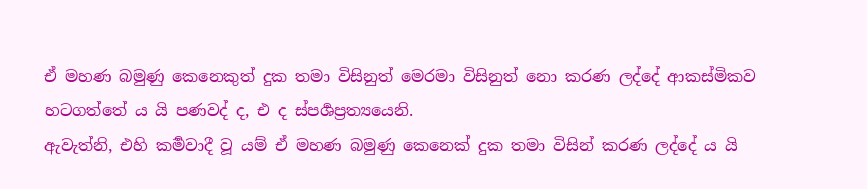ඒ මහණ බමුණු කෙනෙකුත් දුක තමා විසිනුත් මෙරමා විසිනුත් නො කරණ ලද්දේ ආකස්මිකව හටගත්තේ ය යි පණවද් ද, එ ද ස්පර්‍ශප්‍රත්‍යයෙනි.
ඇවැත්නි, එහි කර්‍මවාදී වූ යම් ඒ මහණ බමුණු කෙනෙක් දුක තමා විසින් කරණ ලද්දේ ය යි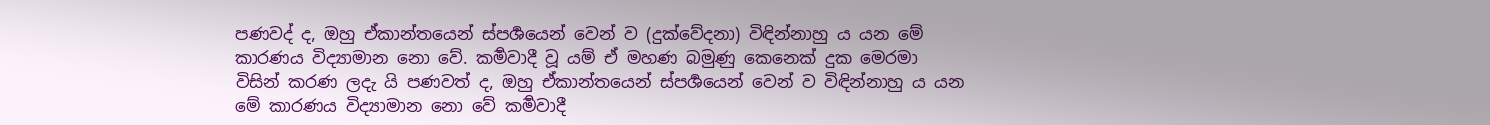පණවද් ද, ඔහු ඒකාන්තයෙන් ස්පර්‍ශයෙන් වෙන් ව (දුක්වේදනා) විඳින්නාහු ය යන මේ කාරණය විද්‍යාමාන නො වේ. කර්‍මවාදී වූ යම් ඒ මහණ බමුණු කෙනෙක් දුක මෙරමා විසින් කරණ ලදැ යි පණවත් ද, ඔහු ඒකාන්තයෙන් ස්පර්‍ශයෙන් වෙන් ව විඳින්නාහු ය යන මේ කාරණය විද්‍යාමාන නො වේ කර්‍මවාදී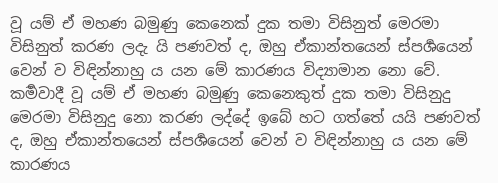වූ යම් ඒ මහණ බමුණු කෙනෙක් දුක තමා විසිනුත් මෙරමා විසිනුත් කරණ ලදැ යි පණවත් ද, ඔහු ඒකාන්තයෙන් ස්පර්‍ශයෙන් වෙන් ව විඳින්නාහු ය යන මේ කාරණය විද්‍යාමාන නො වේ. කර්‍මවාදී වූ යම් ඒ මහණ බමුණු කෙනෙකුත් දුක තමා විසිනුදු මෙරමා විසිනුදු නො කරණ ලද්දේ ඉබේ හට ගත්තේ යයි පණවත් ද, ඔහු ඒකාන්තයෙන් ස්පර්‍ශයෙන් වෙන් ව විඳින්නාහු ය යන මේ කාරණය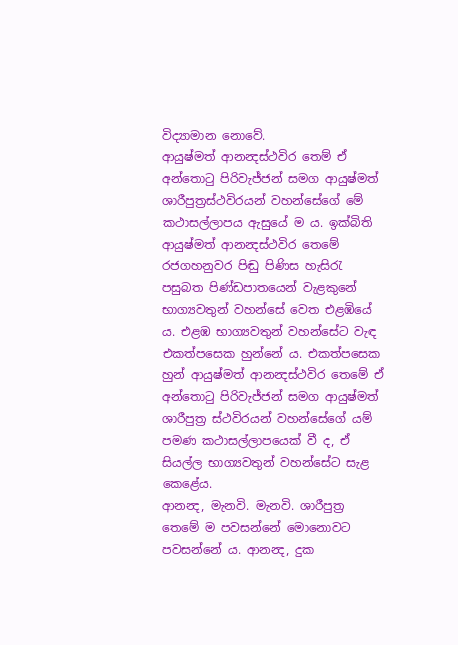විද්‍යාමාන නොවේ.
ආයුෂ්මත් ආනන්‍දස්ථවිර තෙම් ඒ අන්තොටු පිරිවැජ්ජන් සමග ආයුෂ්මත් ශාරීපුත්‍රස්ථවිරයන් වහන්සේගේ මේ කථාසල්ලාපය ඇසුයේ ම ය. ඉක්බිති ආයුෂ්මත් ආනන්‍දස්ථවිර තෙමේ රජගහනුවර පිඬු පිණිස හැසිරැ පසුබත පිණ්ඩපාතයෙන් වැළකුනේ භාග්‍යවතුන් වහන්සේ වෙත එළඹියේ ය. එළඹ භාග්‍යවතුන් වහන්සේට වැඳ එකත්පසෙක හුන්නේ ය. එකත්පසෙක හුන් ආයුෂ්මත් ආනන්‍දස්ථවිර තෙමේ ඒ අන්තොටු පිරිවැජ්ජන් සමග ආයුෂ්මත් ශාරීපුත්‍ර ස්ථවිරයන් වහන්සේගේ යම් පමණ කථාසල්ලාපයෙක් වී ද, ඒ සියල්ල භාග්‍යවතුන් වහන්සේට සැළ කෙළේය.
ආනන්‍ද, මැනවි. මැනවි. ශාරීපුත්‍ර තෙමේ ම පවසන්නේ මොනොවට පවසන්නේ ය. ආනන්‍ද, දුක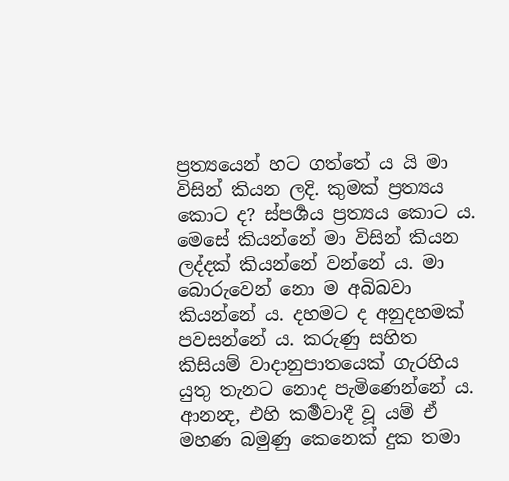ප්‍රත්‍යයෙන් හට ගත්තේ ය යි මා විසින් කියන ලදි. කුමක් ප්‍රත්‍යය කොට ද? ස්පර්‍ශය ප්‍රත්‍යය කොට ය. මෙසේ කියන්නේ මා විසින් කියන ලද්දක් කියන්නේ වන්නේ ය. මා බොරුවෙන් නො ම අබිබවා කියන්නේ ය. දහමට ද අනුදහමක් පවසන්නේ ය. කරුණු සහිත කිසියම් වාදානුපාතයෙක් ගැරහිය යුතු තැනට නොද පැමිණෙන්නේ ය.
ආනන්‍ද, එහි කර්‍මවාදී වූ යම් ඒ මහණ බමුණු කෙනෙක් දුක තමා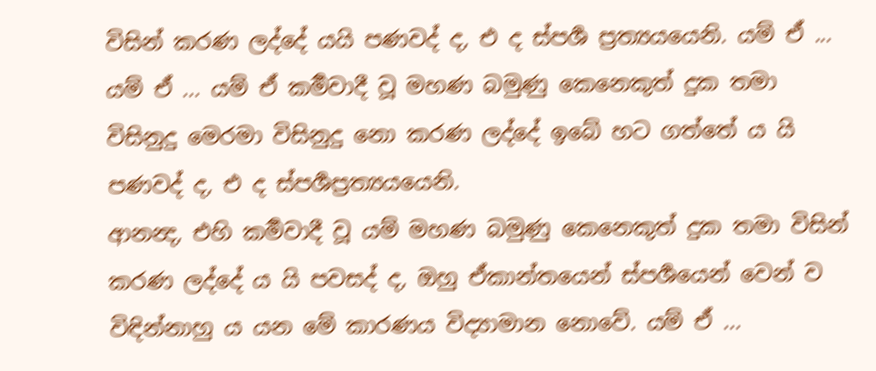විසින් කරණ ලද්දේ යයි පණවද් ද, එ ද ස්පර්‍ශ ප්‍රත්‍යයයෙනි. යම් ඒ ... යම් ඒ ... යම් ඒ කර්‍මවාදී වූ මහණ බමුණු කෙනෙකුත් දුක තමා විසිනුදු මෙරමා විසිනුදු නො කරණ ලද්දේ ඉබේ හට ගත්තේ ය යි පණවද් ද, එ ද ස්පර්‍ශප්‍රත්‍යයයෙනි.
ආනන්‍ද, එහි කර්‍මවාදී වූ යම් මහණ බමුණු කෙනෙකුත් දුක තමා විසින් කරණ ලද්දේ ය යි පවසද් ද, ඔහු ඒකාන්තයෙන් ස්පර්‍ශයෙන් වෙන් ව විඳින්නාහු ය යන මේ කාරණය විද්‍යාමාන නොවේ. යම් ඒ ...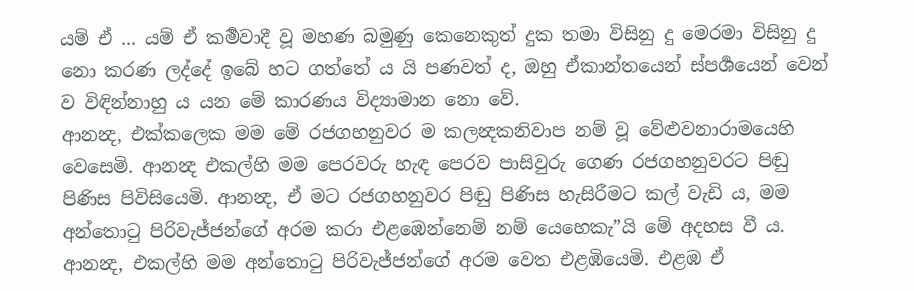යම් ඒ ... යම් ඒ කර්‍මවාදී වූ මහණ බමුණු කෙනෙකුත් දුක තමා විසිනු දු මෙරමා විසිනු දු නො කරණ ලද්දේ ඉබේ හට ගත්තේ ය යි පණවත් ද, ඔහු ඒකාන්තයෙන් ස්පර්‍ශයෙන් වෙන් ව විඳින්නාහු ය යන මේ කාරණය විද්‍යාමාන නො වේ.
ආනන්‍ද, එක්කලෙක මම මේ රජගහනුවර ම කලන්‍දකනිවාප නම් වූ වේළුවනාරාමයෙහි වෙසෙමි. ආනන්‍ද එකල්හි මම පෙරවරු හැඳ පෙරව පාසිවුරු ගෙණ රජගහනුවරට පිඬු පිණිස පිවිසියෙමි. ආනන්‍ද, ඒ මට රජගහනුවර පිඬු පිණිස හැසිරීමට කල් වැඩි ය, මම අන්තොටු පිරිවැජ්ජන්ගේ අරම කරා එළඹෙන්නෙම් නම් යෙහෙකැ”යි මේ අදහස වී ය. ආනන්‍ද, එකල්හි මම අන්තොටු පිරිවැජ්ජන්ගේ අරම වෙත එළඹියෙමි. එළඹ ඒ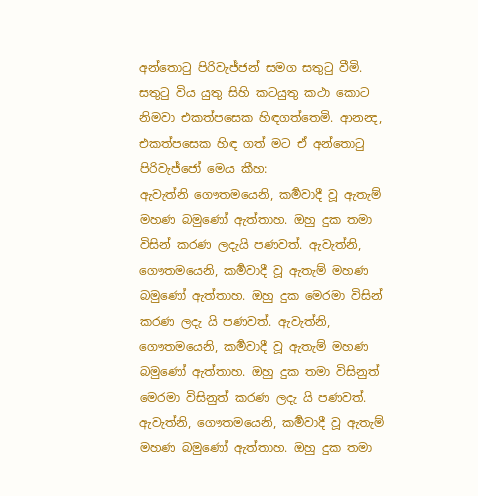අන්තොටු පිරිවැජ්ජන් සමග සතුටු වීමි. සතුටු විය යුතු සිහි කටයුතු කථා කොට නිමවා එකත්පසෙක හිඳගත්තෙමි. ආනන්‍ද, එකත්පසෙක හිඳ ගත් මට ඒ අන්තොටු පිරිවැජ්ජෝ මෙය කීහ:
ඇවැත්නි ගෞතමයෙනි, කර්‍මවාදී වූ ඇතැම් මහණ බමුණෝ ඇත්තාහ. ඔහු දුක තමා විසින් කරණ ලදැයි පණවත්. ඇවැත්නි, ගෞතමයෙනි, කර්‍මවාදී වූ ඇතැම් මහණ බමුණෝ ඇත්තාහ. ඔහු දුක මෙරමා විසින් කරණ ලදැ යි පණවත්. ඇවැත්නි, ගෞතමයෙනි, කර්‍මවාදී වූ ඇතැම් මහණ බමුණෝ ඇත්තාහ. ඔහු දුක තමා විසිනුත් මෙරමා විසිනුත් කරණ ලදැ යි පණවත්. ඇවැත්නි, ගෞතමයෙනි, කර්‍මවාදී වූ ඇතැම් මහණ බමුණෝ ඇත්තාහ. ඔහු දුක තමා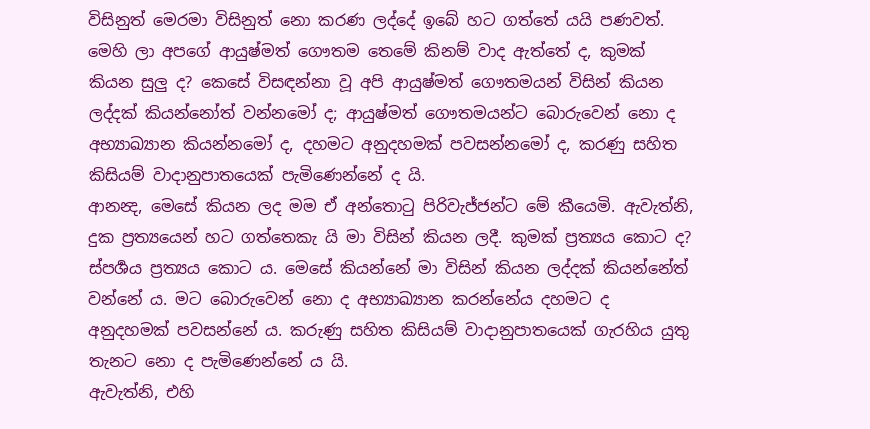විසිනුත් මෙරමා විසිනුත් නො කරණ ලද්දේ ඉබේ හට ගත්තේ යයි පණවත්. මෙහි ලා අපගේ ආයුෂ්මත් ගෞතම තෙමේ කිනම් වාද ඇත්තේ ද, කුමක් කියන සුලු ද? කෙසේ විසඳන්නා වූ අපි ආයුෂ්මත් ගෞතමයන් විසින් කියන ලද්දක් කියන්නෝත් වන්නමෝ ද; ආයුෂ්මත් ගෞතමයන්ට බොරුවෙන් නො ද අභ්‍යාඛ්‍යාන කියන්නමෝ ද, දහමට අනුදහමක් පවසන්නමෝ ද, කරණු සහිත කිසියම් වාදානුපාතයෙක් පැමිණෙන්නේ ද යි.
ආනන්‍ද, මෙසේ කියන ලද මම ඒ අන්තොටු පිරිවැජ්ජන්ට මේ කීයෙමි. ඇවැත්නි, දුක ප්‍රත්‍යයෙන් හට ගත්තෙකැ යි මා විසින් කියන ලදී. කුමක් ප්‍රත්‍යය කොට ද? ස්පර්‍ශය ප්‍රත්‍යය කොට ය. මෙසේ කියන්නේ මා විසින් කියන ලද්දක් කියන්නේත් වන්නේ ය. මට බොරුවෙන් නො ද අභ්‍යාඛ්‍යාන කරන්නේය දහමට ද අනුදහමක් පවසන්නේ ය. කරුණු සහිත කිසියම් වාදානුපාතයෙක් ගැරහිය යුතු තැනට නො ද පැමිණෙන්නේ ය යි.
ඇවැත්නි, එහි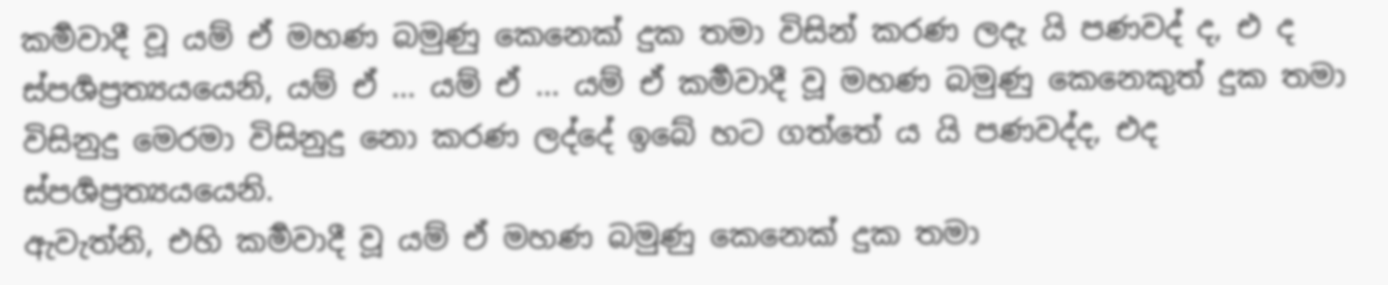කර්‍මවාදී වූ යම් ඒ මහණ බමුණු කෙනෙක් දුක තමා විසින් කරණ ලදැ යි පණවද් ද, එ ද ස්පර්‍ශප්‍රත්‍යයයෙනි, යම් ඒ ... යම් ඒ ... යම් ඒ කර්‍මවාදී වූ මහණ බමුණු කෙනෙකුත් දුක තමා විසිනුදු මෙරමා විසිනුදු නො කරණ ලද්දේ ඉබේ හට ගත්තේ ය යි පණවද්ද, එද ස්පර්‍ශප්‍රත්‍යයයෙනි.
ඇවැත්නි, එහි කර්‍මවාදී වූ යම් ඒ මහණ බමුණු කෙනෙක් දුක තමා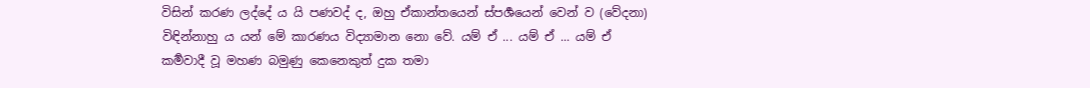විසින් කරණ ලද්දේ ය යි පණවද් ද, ඔහු ඒකාන්තයෙන් ස්පර්‍ශයෙන් වෙන් ව (වේදනා) විඳින්නාහු ය යන් මේ කාරණය විද්‍යාමාන නො වේ. යම් ඒ ... යම් ඒ ... යම් ඒ කර්‍මවාදී වූ මහණ බමුණු කෙනෙකුත් දුක තමා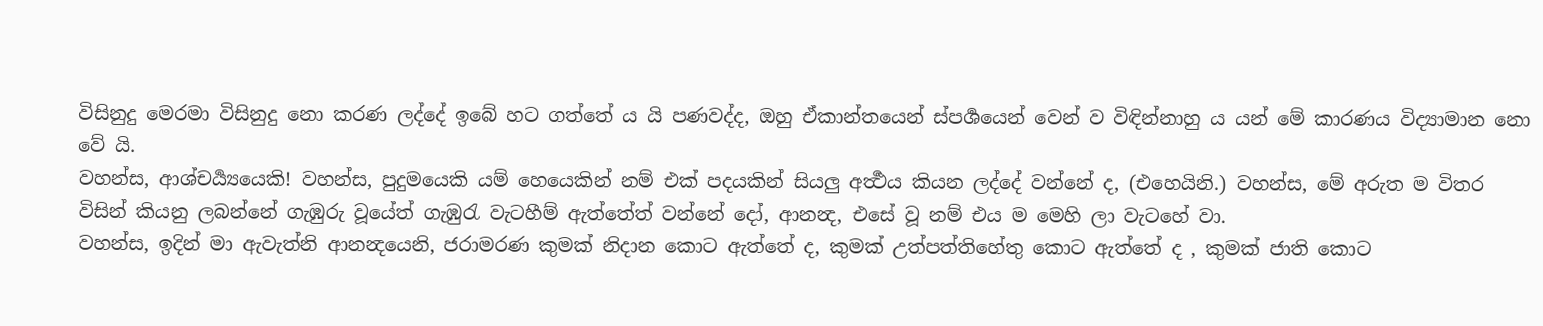විසිනුදු මෙරමා විසිනුදු නො කරණ ලද්දේ ඉබේ හට ගත්තේ ය යි පණවද්ද, ඔහු ඒකාන්තයෙන් ස්පර්‍ශයෙන් වෙන් ව විඳින්නාහු ය යන් මේ කාරණය විද්‍යාමාන නො වේ යි.
වහන්ස, ආශ්චර්‍ය්‍යයෙකි! වහන්ස, පුදුමයෙකි යම් හෙයෙකින් නම් එක් පදයකින් සියලු අර්‍ත්‍ථය කියන ලද්දේ වන්නේ ද, (එහෙයිනි.) වහන්ස, මේ අරුත ම විතර විසින් කියනු ලබන්නේ ගැඹුරු වූයේත් ගැඹුරැ වැටහීම් ඇත්තේත් වන්නේ දෝ, ආනන්‍ද, එසේ වූ නම් එය ම මෙහි ලා වැටහේ වා.
වහන්ස, ඉදින් මා ඇවැත්නි ආනන්‍දයෙනි, ජරාමරණ කුමක් නිදාන කොට ඇත්තේ ද, කුමක් උත්පත්තිහේතු කොට ඇත්තේ ද , කුමක් ජාති කොට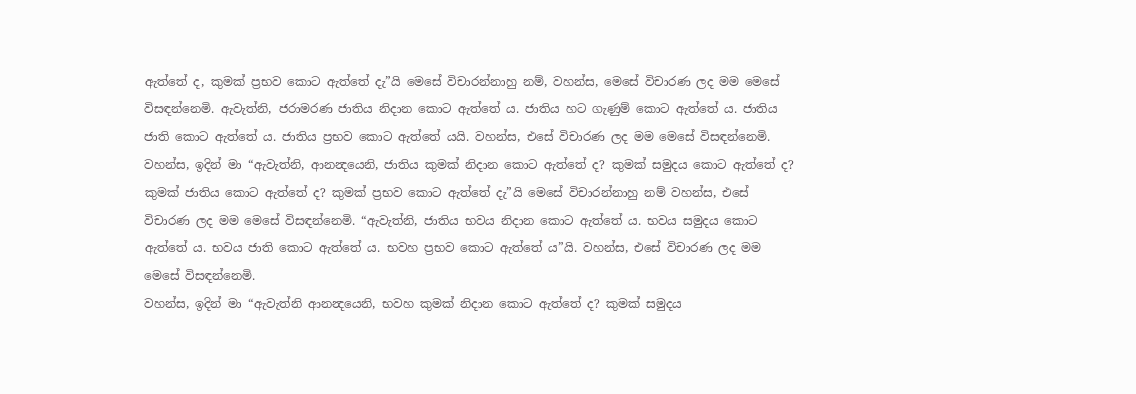ඇත්තේ ද, කුමක් ප්‍රභව කොට ඇත්තේ දැ”යි මෙසේ විචාරන්නාහු නම්, වහන්ස, මෙසේ විචාරණ ලද මම මෙසේ විසඳන්නෙමි. ඇවැත්නි, ජරාමරණ ජාතිය නිදාන කොට ඇත්තේ ය. ජාතිය හට ගැණුම් කොට ඇත්තේ ය. ජාතිය ජාති කොට ඇත්තේ ය. ජාතිය ප්‍රභව කොට ඇත්තේ යයි. වහන්ස, එසේ විචාරණ ලද මම මෙසේ විසඳන්නෙමි.
වහන්ස, ඉදින් මා “ඇවැත්නි, ආනන්‍දයෙනි, ජාතිය කුමක් නිදාන කොට ඇත්තේ ද? කුමක් සමුදය කොට ඇත්තේ ද? කුමක් ජාතිය කොට ඇත්තේ ද? කුමක් ප්‍රභව කොට ඇත්තේ දැ”යි මෙසේ විචාරන්නාහු නම් වහන්ස, එසේ විචාරණ ලද මම මෙසේ විසඳන්නෙමි. “ඇවැත්නි, ජාතිය භවය නිදාන කොට ඇත්තේ ය. භවය සමුදය කොට ඇත්තේ ය. භවය ජාති කොට ඇත්තේ ය. භවහ ප්‍රභව කොට ඇත්තේ ය”යි. වහන්ස, එසේ විචාරණ ලද මම මෙසේ විසඳන්නෙමි.
වහන්ස, ඉදින් මා “ඇවැත්නි ආනන්‍දයෙනි, භවහ කුමක් නිදාන කොට ඇත්තේ ද? කුමක් සමුදය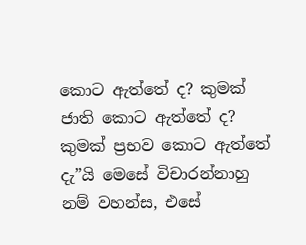කොට ඇත්තේ ද? කුමක් ජාති කොට ඇත්තේ ද? කුමක් ප්‍රභව කොට ඇත්තේ දැ”යි මෙසේ විචාරන්නාහු නම් වහන්ස, එසේ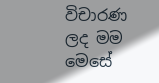විචාරණ ලද මම මෙසේ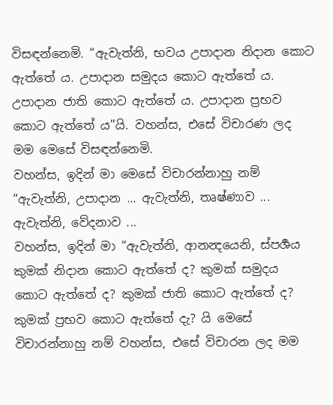විසඳන්නෙමි. “ඇවැත්නි, භවය උපාදාන නිදාන කොට ඇත්තේ ය. උපාදාන සමුදය කොට ඇත්තේ ය. උපාදාන ජාති කොට ඇත්තේ ය. උපාදාන ප්‍රභව කොට ඇත්තේ ය”යි. වහන්ස, එසේ විචාරණ ලද මම මෙසේ විසඳන්නෙමි.
වහන්ස, ඉදින් මා මෙසේ විචාරන්නාහු නම් “ඇවැත්නි, උපාදාන ... ඇවැත්නි, තෘෂ්ණාව ... ඇවැත්නි, වේදනාව ...
වහන්ස, ඉදින් මා “ඇවැත්නි, ආනන්‍දයෙනි, ස්පර්‍ශය කුමක් නිදාන කොට ඇත්තේ ද? කුමක් සමුදය කොට ඇත්තේ ද? කුමක් ජාති කොට ඇත්තේ ද? කුමක් ප්‍රභව කොට ඇත්තේ දැ? යි මෙසේ විචාරන්නාහු නම් වහන්ස, එසේ විචාරන ලද මම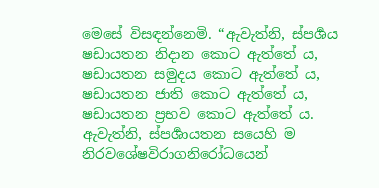මෙසේ විසඳන්නෙමි. “ඇවැත්නි, ස්පර්‍ශය ෂඩායතන නිදාන කොට ඇත්තේ ය, ෂඩායතන සමුදය කොට ඇත්තේ ය, ෂඩායතන ජාති කොට ඇත්තේ ය, ෂඩායතන ප්‍රභව කොට ඇත්තේ ය.
ඇවැත්නි, ස්පර්‍ශායතන සයෙහි ම නිරවශේෂවිරාගනිරෝධයෙන්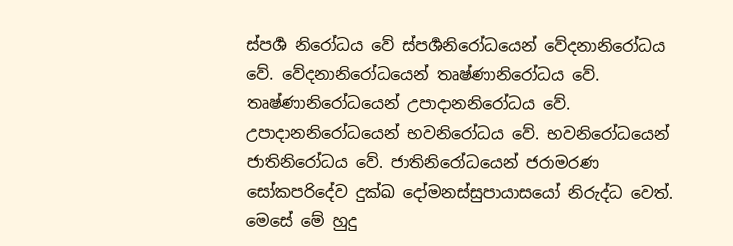ස්පර්‍ශ නිරෝධය වේ ස්පර්‍ශනිරෝධයෙන් වේදනානිරෝධය වේ. වේදනානිරෝධයෙන් තෘෂ්ණානිරෝධය වේ. තෘෂ්ණානිරෝධයෙන් උපාදානනිරෝධය වේ. උපාදානනිරෝධයෙන් භවනිරෝධය වේ. භවනිරෝධයෙන් ජාතිනිරෝධය වේ. ජාතිනිරෝධයෙන් ජරාමරණ සෝකපරිදේව දුක්ඛ දෝමනස්සුපායාසයෝ නිරුද්ධ වෙත්. මෙසේ මේ හුදු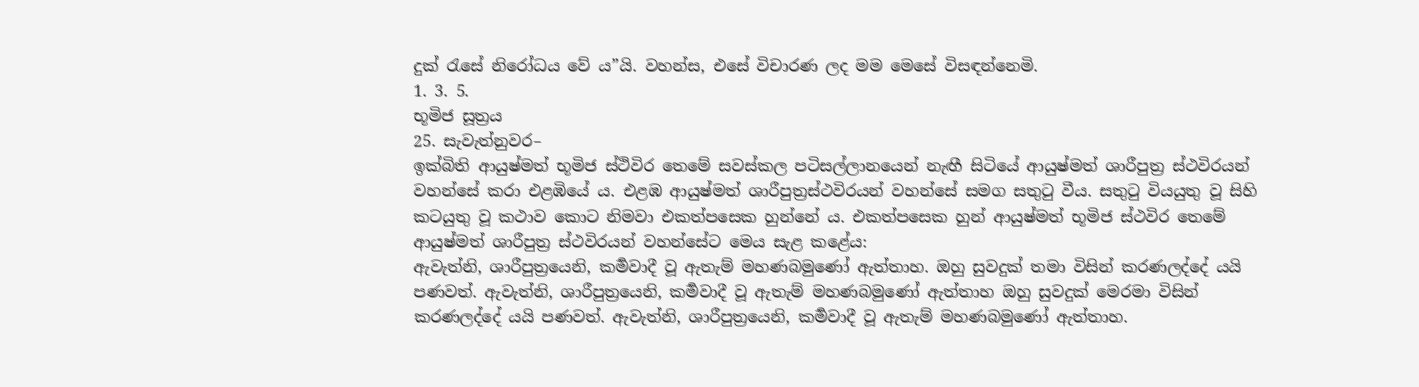දුක් රැසේ නිරෝධය වේ ය”යි. වහන්ස, එසේ විචාරණ ලද මම මෙසේ විසඳන්නෙමි.
1. 3. 5.
භූමිජ සූත්‍රය
25. සැවැත්නුවර–
ඉක්බිති ආයුෂ්මත් භූමිජ ස්ථිවිර තෙමේ සවස්කල පටිසල්ලානයෙන් නැඟී සිටියේ ආයුෂ්මත් ශාරීපුත්‍ර ස්ථවිරයන් වහන්සේ කරා එළඹියේ ය. එළඹ ආයුෂ්මත් ශාරීපුත්‍රස්ථවිරයන් වහන්සේ සමග සතුටු වීය. සතුටු වියයුතු වූ සිහි කටයුතු වූ කථාව කොට නිමවා එකත්පසෙක හුන්නේ ය. එකත්පසෙක හුන් ආයුෂ්මත් භූමිජ ස්ථවිර තෙමේ ආයුෂ්මත් ශාරීපුත්‍ර ස්ථවිරයන් වහන්සේට මෙය සැළ කළේය:
ඇවැත්නි, ශාරීපුත්‍රයෙනි, කර්‍මවාදී වූ ඇතැම් මහණබමුණෝ ඇත්තාහ. ඔහු සුවදුක් තමා විසින් කරණලද්දේ යයි පණවත්. ඇවැත්නි, ශාරීපුත්‍රයෙනි, කර්‍මවාදී වූ ඇතැම් මහණබමුණෝ ඇත්තාහ ඔහු සුවදුක් මෙරමා විසින් කරණලද්දේ යයි පණවත්. ඇවැත්නි, ශාරීපුත්‍රයෙනි, කර්‍මවාදී වූ ඇතැම් මහණබමුණෝ ඇත්තාහ.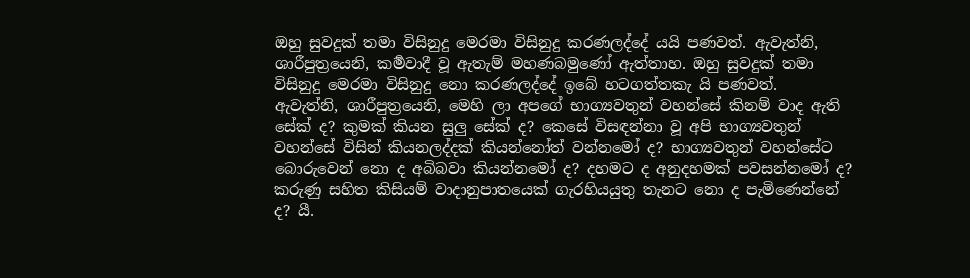ඔහු සුවදුක් තමා විසිනුදු මෙරමා විසිනුදු කරණලද්දේ යයි පණවත්. ඇවැත්නි, ශාරීපුත්‍රයෙනි, කර්‍මවාදී වූ ඇතැම් මහණබමුණෝ ඇත්තාහ. ඔහු සුවදුක් තමා විසිනුදු මෙරමා විසිනුදු නො කරණලද්දේ ඉබේ හටගත්තකැ යි පණවත්.
ඇවැත්නි, ශාරීපුත්‍රයෙනි, මෙහි ලා අපගේ භාග්‍යවතුන් වහන්සේ කිනම් වාද ඇති සේක් ද? කුමක් කියන සුලු සේක් ද? කෙසේ විසඳන්නා වූ අපි භාග්‍යවතුන් වහන්සේ විසින් කියනලද්දක් කියන්නෝත් වන්නමෝ ද? භාග්‍යවතුන් වහන්සේට බොරුවෙන් නො ද අබිබවා කියන්නමෝ ද? දහමට ද අනුදහමක් පවසන්නමෝ ද? කරුණු සහිත කිසියම් වාදානුපාතයෙක් ගැරහියයුතු තැනට නො ද පැමිණෙන්නේ ද? යී.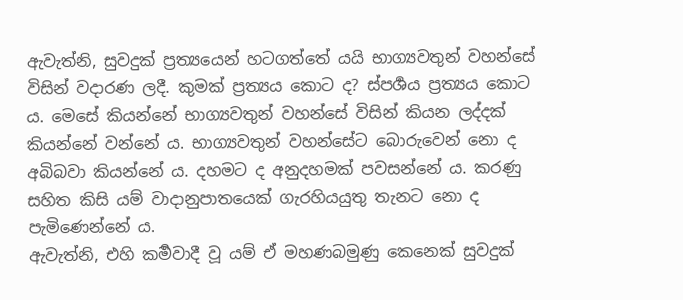ඇවැත්නි, සුවදුක් ප්‍රත්‍යයෙන් හටගත්තේ යයි භාග්‍යවතුන් වහන්සේ විසින් වදාරණ ලදී. කුමක් ප්‍රත්‍යය කොට ද? ස්පර්‍ශය ප්‍රත්‍යය කොට ය. මෙසේ කියන්නේ භාග්‍යවතුන් වහන්සේ විසින් කියන ලද්දක් කියන්නේ වන්නේ ය. භාග්‍යවතුන් වහන්සේට බොරුවෙන් නො ද අබිබවා කියන්නේ ය. දහමට ද අනුදහමක් පවසන්නේ ය. කරණු සහිත කිසි යම් වාදානුපාතයෙක් ගැරහියයුතු තැනට නො ද පැමිණෙන්නේ ය.
ඇවැත්නි, එහි කර්‍මවාදී වූ යම් ඒ මහණබමුණු කෙනෙක් සුවදුක්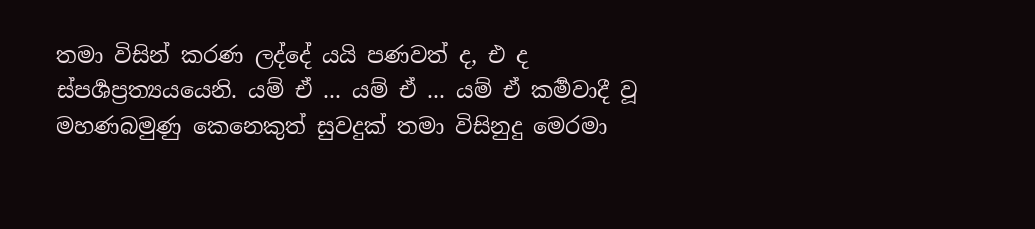තමා විසින් කරණ ලද්දේ යයි පණවත් ද, එ ද ස්පර්‍ශප්‍රත්‍යයයෙනි. යම් ඒ ... යම් ඒ ... යම් ඒ කර්‍මවාදී වූ මහණබමුණු කෙනෙකුත් සුවදුක් තමා විසිනුදු මෙරමා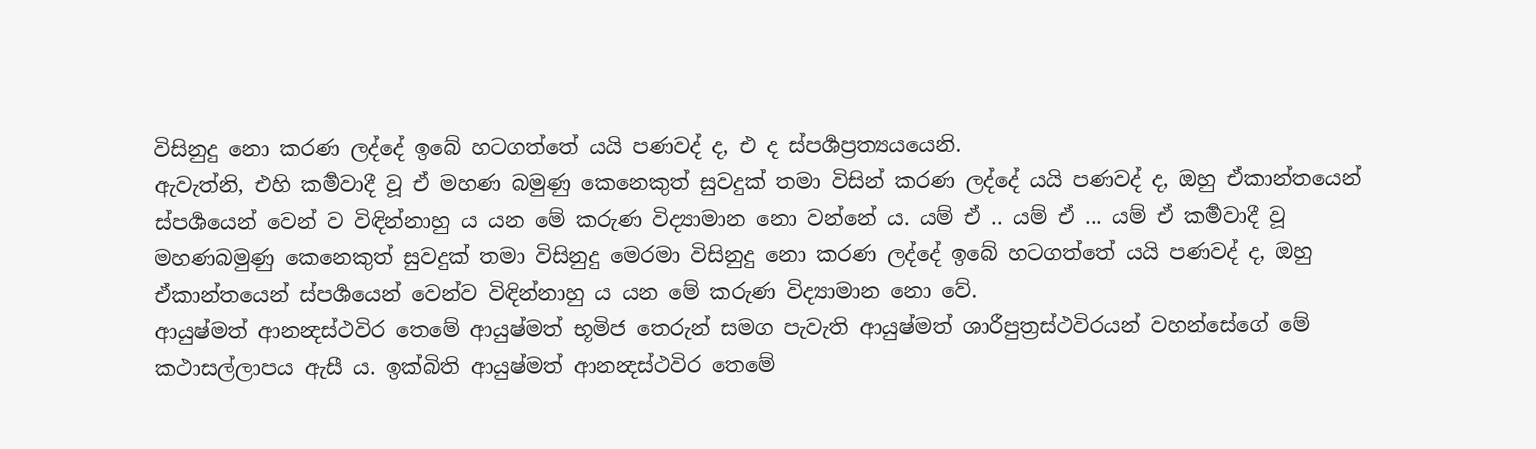විසිනුදු නො කරණ ලද්දේ ඉබේ හටගත්තේ යයි පණවද් ද, එ ද ස්පර්‍ශප්‍රත්‍යයයෙනි.
ඇවැත්නි, එහි කර්‍මවාදී වූ ඒ මහණ බමුණු කෙනෙකුත් සුවදුක් තමා විසින් කරණ ලද්දේ යයි පණවද් ද, ඔහු ඒකාන්තයෙන් ස්පර්‍ශයෙන් වෙන් ව විඳින්නාහු ය යන මේ කරුණ විද්‍යාමාන නො වන්නේ ය. යම් ඒ .. යම් ඒ ... යම් ඒ කර්‍මවාදී වූ මහණබමුණු කෙනෙකුත් සුවදුක් තමා විසිනුදු මෙරමා විසිනුදු නො කරණ ලද්දේ ඉබේ හටගත්තේ යයි පණවද් ද, ඔහු ඒකාන්තයෙන් ස්පර්‍ශයෙන් වෙන්ව විඳින්නාහු ය යන මේ කරුණ විද්‍යාමාන නො වේ.
ආයුෂ්මත් ආනන්‍දස්ථවිර තෙමේ ආයුෂ්මත් භූමිජ තෙරුන් සමග පැවැති ආයුෂ්මත් ශාරීපුත්‍රස්ථවිරයන් වහන්සේගේ මේ කථාසල්ලාපය ඇසී ය. ඉක්බිති ආයුෂ්මත් ආනන්‍දස්ථවිර තෙමේ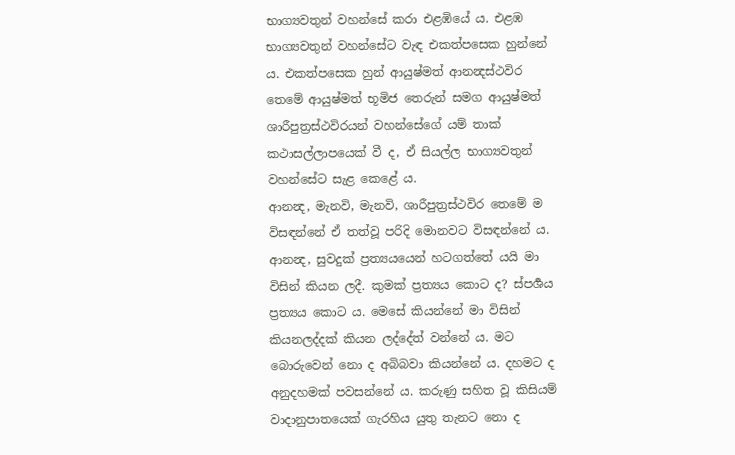භාග්‍යවතුන් වහන්සේ කරා එළඹියේ ය. එළඹ භාග්‍යවතුන් වහන්සේට වැඳ එකත්පසෙක හුන්නේ ය. එකත්පසෙක හුන් ආයුෂ්මත් ආනන්‍දස්ථවිර තෙමේ ආයුෂ්මත් භූමිජ තෙරුන් සමග ආයුෂ්මත් ශාරීපුත්‍රස්ථවිරයන් වහන්සේගේ යම් තාක් කථාසල්ලාපයෙක් වී ද, ඒ සියල්ල භාග්‍යවතුන් වහන්සේට සැළ කෙළේ ය.
ආනන්‍ද, මැනවි, මැනවි, ශාරීපුත්‍රස්ථවිර තෙමේ ම විසඳන්නේ ඒ තත්වූ පරිදි මොනවට විසඳන්නේ ය. ආනන්‍ද, සුවදුක් ප්‍රත්‍යයයෙන් හටගත්තේ යයි මා විසින් කියන ලදී. කුමක් ප්‍රත්‍යය කොට ද? ස්පර්‍ශය ප්‍රත්‍යය කොට ය. මෙසේ කියන්නේ මා විසින් කියනලද්දක් කියන ලද්දේත් වන්නේ ය. මට බොරුවෙන් නො ද අබිබවා කියන්නේ ය. දහමට ද අනුදහමක් පවසන්නේ ය. කරුණු සහිත වූ කිසියම් වාදානුපාතයෙක් ගැරහිය යුතු තැනට නො ද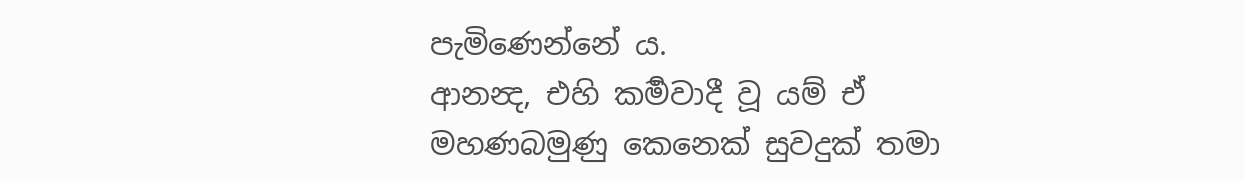පැමිණෙන්නේ ය.
ආනන්‍ද, එහි කර්‍මවාදී වූ යම් ඒ මහණබමුණු කෙනෙක් සුවදුක් තමා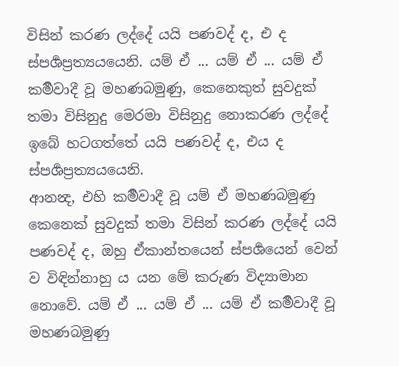විසින් කරණ ලද්දේ යයි පණවද් ද, එ ද ස්පර්‍ශප්‍රත්‍යයයෙනි. යම් ඒ ... යම් ඒ ... යම් ඒ කර්‍මවාදී වූ මහණබමුණු, කෙනෙකුත් සුවදුක් තමා විසිනුදු මෙරමා විසිනුදු නොකරණ ලද්දේ ඉබේ හටගත්තේ යයි පණවද් ද, එය ද ස්පර්‍ශප්‍රත්‍යයයෙනි.
ආනන්‍ද, එහි කර්‍මවාදී වූ යම් ඒ මහණබමුණු කෙනෙක් සුවදුක් තමා විසින් කරණ ලද්දේ යයි පණවද් ද, ඔහු ඒකාන්තයෙන් ස්පර්‍ශයෙන් වෙන් ව විඳින්නාහු ය යන මේ කරුණ විද්‍යාමාන නොවේ. යම් ඒ ... යම් ඒ ... යම් ඒ කර්‍මවාදී වූ මහණබමුණු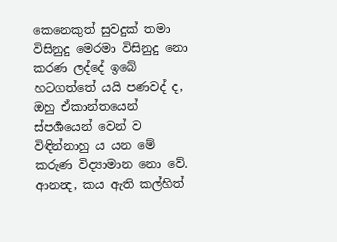කෙනෙකුත් සුවදුක් තමා විසිනුදු මෙරමා විසිනුදු නො කරණ ලද්දේ ඉබේ හටගත්තේ යයි පණවද් ද, ඔහු ඒකාන්තයෙන් ස්පර්‍ශයෙන් වෙන් ව විඳින්නාහු ය යන මේ කරුණ විද්‍යාමාන නො වේ.
ආනන්‍ද, කය ඇති කල්හිත්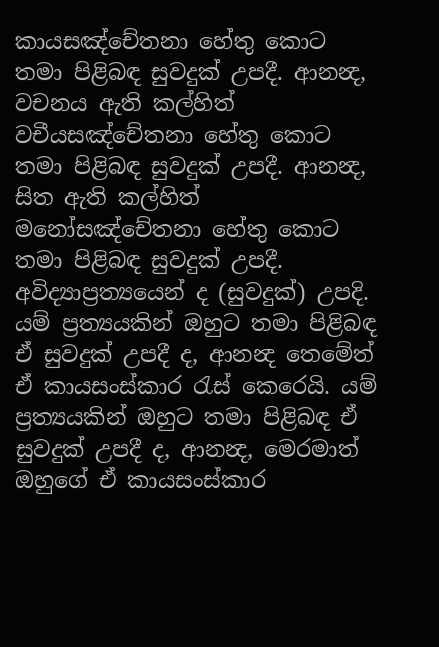කායසඤ්චේතනා හේතු කොට තමා පිළිබඳ සුවදුක් උපදී. ආනන්‍ද, වචනය ඇති කල්හිත් වචීයසඤ්චේතනා හේතු කොට තමා පිළිබඳ සුවදුක් උපදී. ආනන්‍ද, සිත ඇති කල්හිත් මනෝසඤ්චේතනා හේතු කොට තමා පිළිබඳ සුවදුක් උපදී. අවිද්‍යාප්‍රත්‍යයෙන් ද (සුවදුක්) උපදි.
යම් ප්‍රත්‍යයකින් ඔහුට තමා පිළිබඳ ඒ සුවදුක් උපදී ද, ආනන්‍ද තෙමේත් ඒ කායසංස්කාර රැස් කෙරෙයි. යම් ප්‍රත්‍යයකින් ඔහුට තමා පිළිබඳ ඒ සුවදුක් උපදී ද, ආනන්‍ද, මෙරමාත් ඔහුගේ ඒ කායසංස්කාර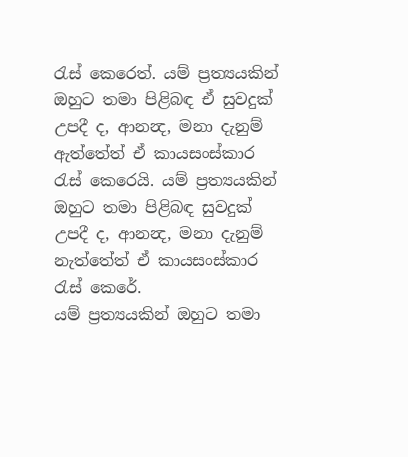රැස් කෙරෙත්. යම් ප්‍රත්‍යයකින් ඔහුට තමා පිළිබඳ ඒ සුවදුක් උපදී ද, ආනන්‍ද, මනා දැනුම් ඇත්තේත් ඒ කායසංස්කාර රැස් කෙරෙයි. යම් ප්‍රත්‍යයකින් ඔහුට තමා පිළිබඳ සුවදුක් උපදී ද, ආනන්‍ද, මනා දැනුම් නැත්තේත් ඒ කායසංස්කාර රැස් කෙරේ.
යම් ප්‍රත්‍යයකින් ඔහුට තමා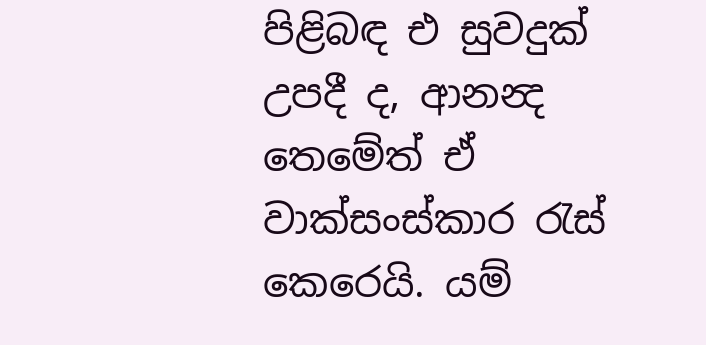පිළිබඳ එ සුවදුක් උපදී ද, ආනන්‍ද තෙමේත් ඒ වාක්සංස්කාර රැස් කෙරෙයි. යම්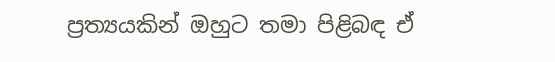ප්‍රත්‍යයකින් ඔහුට තමා පිළිබඳ ඒ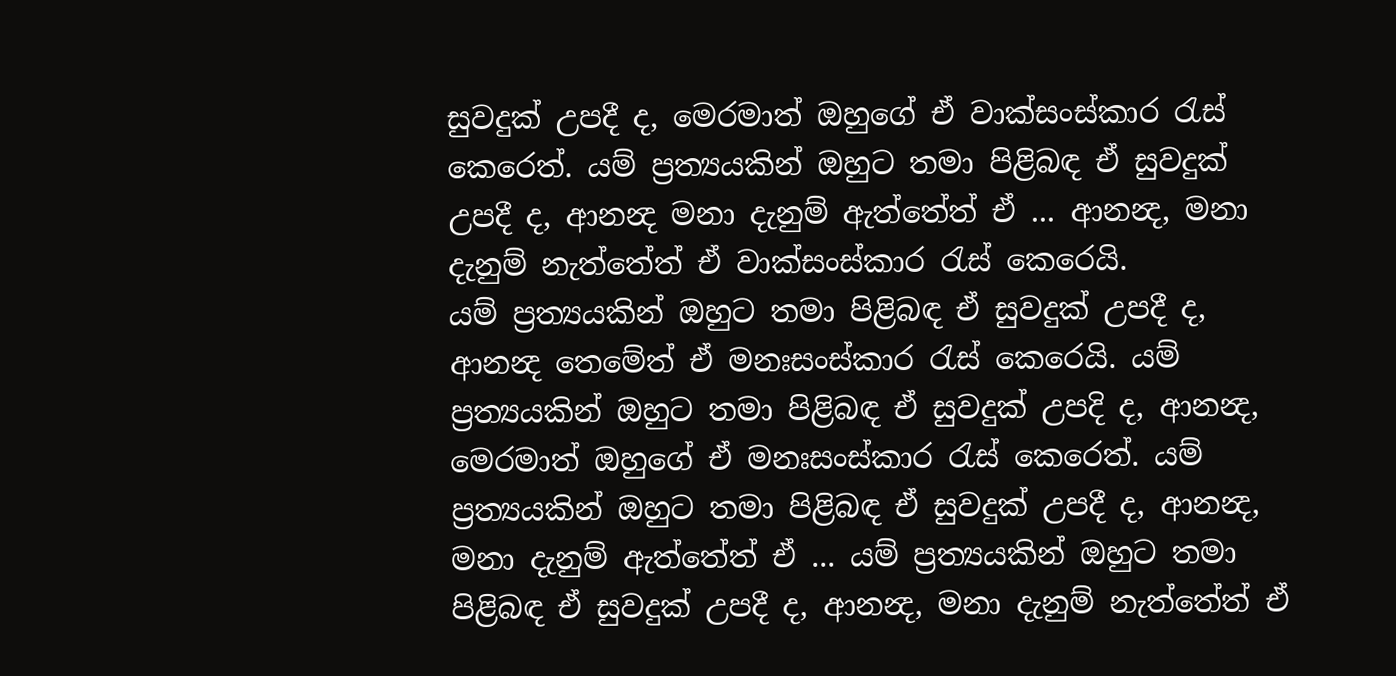සුවදුක් උපදී ද, මෙරමාත් ඔහුගේ ඒ වාක්සංස්කාර රැස් කෙරෙත්. යම් ප්‍රත්‍යයකින් ඔහුට තමා පිළිබඳ ඒ සුවදුක් උපදී ද, ආනන්‍ද මනා දැනුම් ඇත්තේත් ඒ ... ආනන්‍ද, මනා දැනුම් නැත්තේත් ඒ වාක්සංස්කාර රැස් කෙරෙයි.
යම් ප්‍රත්‍යයකින් ඔහුට තමා පිළිබඳ ඒ සුවදුක් උපදී ද, ආනන්‍ද තෙමේත් ඒ මනඃසංස්කාර රැස් කෙරෙයි. යම් ප්‍රත්‍යයකින් ඔහුට තමා පිළිබඳ ඒ සුවදුක් උපදි ද, ආනන්‍ද, මෙරමාත් ඔහුගේ ඒ මනඃසංස්කාර රැස් කෙරෙත්. යම් ප්‍රත්‍යයකින් ඔහුට තමා පිළිබඳ ඒ සුවදුක් උපදී ද, ආනන්‍ද, මනා දැනුම් ඇත්තේත් ඒ ... යම් ප්‍රත්‍යයකින් ඔහුට තමා පිළිබඳ ඒ සුවදුක් උපදී ද, ආනන්‍ද, මනා දැනුම් නැත්තේත් ඒ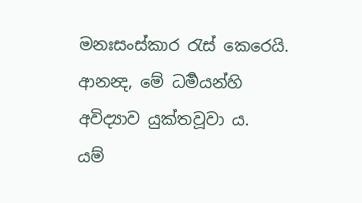මනඃසංස්කාර රැස් කෙරෙයි. ආනන්‍ද, මේ ධර්‍මයන්හි අවිද්‍යාව යුක්තවූවා ය.
යම්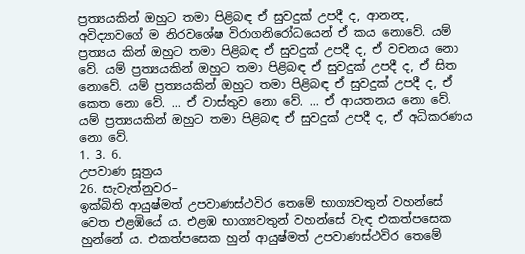ප්‍රත්‍යයකින් ඔහුට තමා පිළිබඳ ඒ සුවදුක් උපදී ද, ආනන්‍ද, අවිද්‍යාවගේ ම නිරවශේෂ විරාගනිරෝධයෙන් ඒ කය නොවේ. යම් ප්‍රත්‍යය කින් ඔහුට තමා පිළිබඳ ඒ සුවදුක් උපදී ද, ඒ වචනය නො වේ. යම් ප්‍රත්‍යයකින් ඔහුට තමා පිළිබඳ ඒ සුවදුක් උපදී ද, ඒ සිත නොවේ. යම් ප්‍රත්‍යයකින් ඔහුට තමා පිළිබඳ ඒ සුවදුක් උපදී ද, ඒ කෙත නො වේ. ... ඒ වාස්තුව නො වේ. ... ඒ ආයතනය නො වේ. යම් ප්‍රත්‍යයකින් ඔහුට තමා පිළිබඳ ඒ සුවදුක් උපදී ද, ඒ අධිකරණය නො වේ.
1. 3. 6.
උපවාණ සූත්‍රය
26. සැවැත්නුවර–
ඉක්බිති ආයුෂ්මත් උපවාණස්ථවිර තෙමේ භාග්‍යවතුන් වහන්සේ වෙත එළඹියේ ය. එළඹ භාග්‍යවතුන් වහන්සේ වැඳ එකත්පසෙක හුන්නේ ය. එකත්පසෙක හුන් ආයුෂ්මත් උපවාණස්ථවිර තෙමේ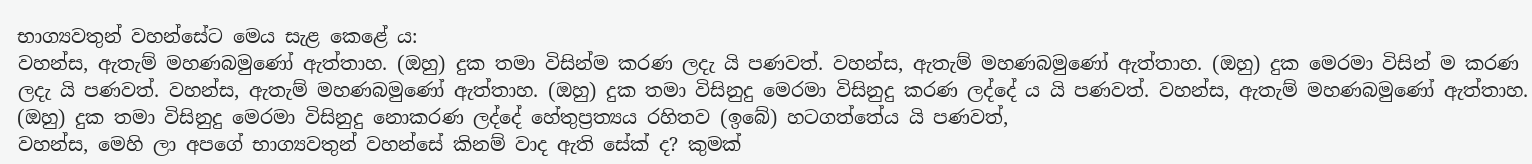භාග්‍යවතුන් වහන්සේට මෙය සැළ කෙළේ ය:
වහන්ස, ඇතැම් මහණබමුණෝ ඇත්තාහ. (ඔහු) දුක තමා විසින්ම කරණ ලදැ යි පණවත්. වහන්ස, ඇතැම් මහණබමුණෝ ඇත්තාහ. (ඔහු) දුක මෙරමා විසින් ම කරණ ලදැ යි පණවත්. වහන්ස, ඇතැම් මහණබමුණෝ ඇත්තාහ. (ඔහු) දුක තමා විසිනුදු මෙරමා විසිනුදු කරණ ලද්දේ ය යි පණවත්. වහන්ස, ඇතැම් මහණබමුණෝ ඇත්තාහ. (ඔහු) දුක තමා විසිනුදු මෙරමා විසිනුදු නොකරණ ලද්දේ හේතුප්‍රත්‍යය රහිතව (ඉබේ) හටගත්තේය යි පණවත්,
වහන්ස, මෙහි ලා අපගේ භාග්‍යවතුන් වහන්සේ කිනම් වාද ඇති සේක් ද? කුමක්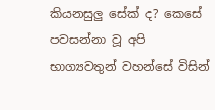කියනසුලු සේක් ද? කෙසේ පවසන්නා වූ අපි භාග්‍යවතුන් වහන්සේ විසින්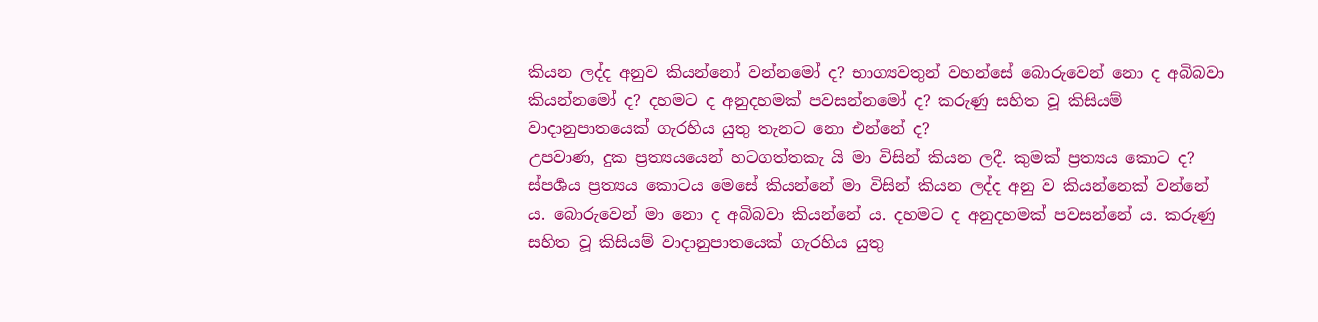කියන ලද්ද අනුව කියන්නෝ වන්නමෝ ද? භාග්‍යවතුන් වහන්සේ බොරුවෙන් නො ද අබිබවා කියන්නමෝ ද? දහමට ද අනුදහමක් පවසන්නමෝ ද? කරුණු සහිත වූ කිසියම් වාදානුපාතයෙක් ගැරහිය යුතු තැනට නො එන්නේ ද?
උපවාණ, දුක ප්‍රත්‍යයයෙන් හටගත්තකැ යි මා විසින් කියන ලදී. කුමක් ප්‍රත්‍යය කොට ද? ස්පර්‍ශය ප්‍රත්‍යය කොටය මෙසේ කියන්නේ මා විසින් කියන ලද්ද අනු ව කියන්නෙක් වන්නේ ය. බොරුවෙන් මා නො ද අබිබවා කියන්නේ ය. දහමට ද අනුදහමක් පවසන්නේ ය. කරුණු සහිත වූ කිසියම් වාදානුපාතයෙක් ගැරහිය යුතු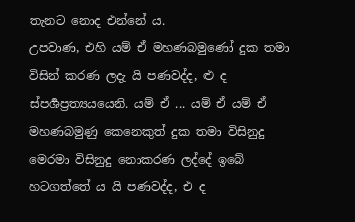තැනට නොද එන්නේ ය.
උපවාණ, එහි යම් ඒ මහණබමුණෝ දුක තමා විසින් කරණ ලදැ යි පණවද්ද, ළු ද ස්පර්‍ශප්‍රත්‍යයයෙනි. යම් ඒ ... යම් ඒ යම් ඒ මහණබමුණු කෙනෙකුත් දුක තමා විසිනුදු මෙරමා විසිනුදු නොකරණ ලද්දේ ඉබේ හටගත්තේ ය යි පණවද්ද, එ ද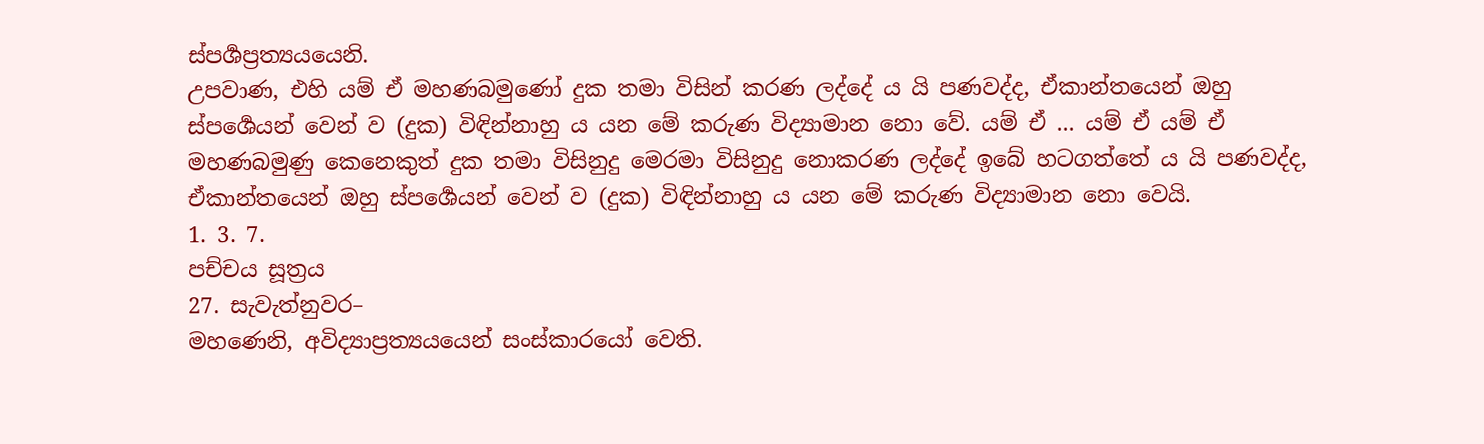ස්පර්‍ශප්‍රත්‍යයයෙනි.
උපවාණ, එහි යම් ඒ මහණබමුණෝ දුක තමා විසින් කරණ ලද්දේ ය යි පණවද්ද, ඒකාන්තයෙන් ඔහු ස්පර්‍ශෙයන් වෙන් ව (දුක) විඳින්නාහු ය යන මේ කරුණ විද්‍යාමාන නො වේ. යම් ඒ ... යම් ඒ යම් ඒ මහණබමුණු කෙනෙකුත් දුක තමා විසිනුදු මෙරමා විසිනුදු නොකරණ ලද්දේ ඉබේ හටගත්තේ ය යි පණවද්ද, ඒකාන්තයෙන් ඔහු ස්පර්‍ශෙයන් වෙන් ව (දුක) විඳින්නාහු ය යන මේ කරුණ විද්‍යාමාන නො වෙයි.
1. 3. 7.
පච්චය සූත්‍රය
27. සැවැත්නුවර–
මහණෙනි, අවිද්‍යාප්‍රත්‍යයයෙන් සංස්කාරයෝ වෙති.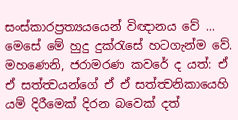සංස්කාරප්‍රත්‍යයයෙන් විඥානය වේ ... මෙසේ මේ හුදු දුක්රැසේ හටගැන්ම වේ.
මහණෙනි, ජරාමරණ කවරේ ද යත්: ඒ ඒ සත්ත්‍වයන්ගේ ඒ ඒ සත්ත්‍වනිකායෙහි යම් දිරීමෙක් දිරන බවෙක් දත්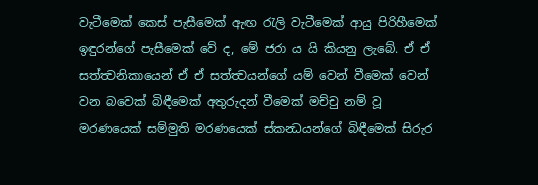වැටීමෙක් කෙස් පැසීමෙක් ඇඟ රැලි වැටීමෙක් ආයු පිරිහීමෙක් ඉඳුරන්ගේ පැසීමෙක් වේ ද, මේ ජරා ය යි කියනු ලැබේ. ඒ ඒ සත්ත්‍වනිකායෙන් ඒ ඒ සත්ත්‍වයන්ගේ යම් වෙන් වීමෙක් වෙන් වන බවෙක් බිඳීමෙක් අතුරුදන් වීමෙක් මච්චු නම් වූ මරණයෙක් සම්මුති මරණයෙක් ස්කන්‍ධයන්ගේ බිඳීමෙක් සිරුර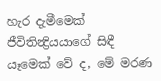හැර දැමීමෙක් ජීවිතින්‍ද්‍රියයාගේ සිඳී යෑමෙක් වේ ද, මේ මරණ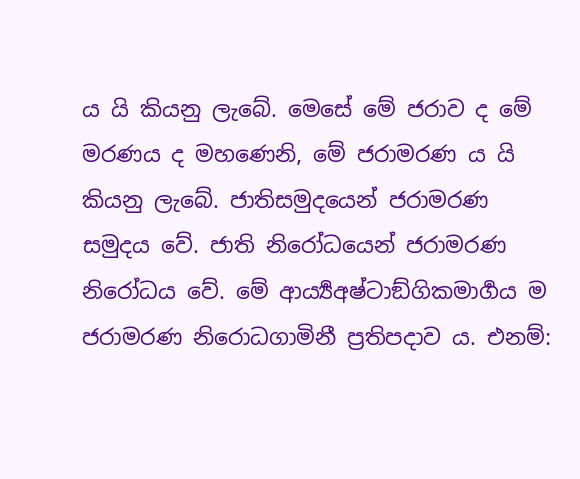ය යි කියනු ලැබේ. මෙසේ මේ ජරාව ද මේ මරණය ද මහණෙනි, මේ ජරාමරණ ය යි කියනු ලැබේ. ජාතිසමුදයෙන් ජරාමරණ සමුදය වේ. ජාති නිරෝධයෙන් ජරාමරණ නිරෝධය වේ. මේ ආර්‍ය්‍යඅෂ්ටාඞ්ගිකමාර්‍ගය ම ජරාමරණ නිරොධගාමිනී ප්‍රතිපදාව ය. එනම්: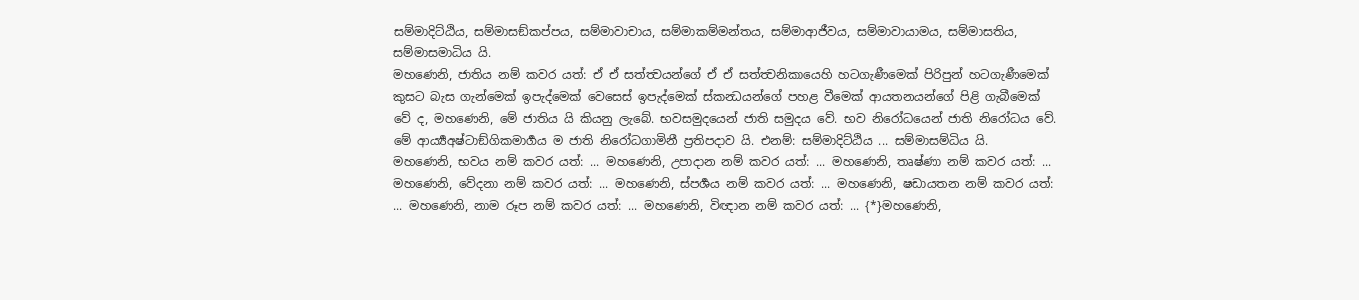සම්මාදිට්ඨිය, සම්මාසඞ්කප්පය, සම්මාවාචාය, සම්මාකම්මන්තය, සම්මාආජීවය, සම්මාවායාමය, සම්මාසතිය, සම්මාසමාධිය යි.
මහණෙනි, ජාතිය නම් කවර යත්: ඒ ඒ සත්ත්‍වයන්ගේ ඒ ඒ සත්ත්‍වනිකායෙහි හටගැණීමෙක් පිරිපුන් හටගැණීමෙක් කුසට බැස ගැන්මෙක් ඉපැද්මෙක් වෙසෙස් ඉපැද්මෙක් ස්කන්‍ධයන්ගේ පහළ වීමෙක් ආයතනයන්ගේ පිළි ගැබීමෙක් වේ ද, මහණෙනි, මේ ජාතිය යි කියනු ලැබේ. භවසමුදයෙන් ජාති සමුදය වේ. භව නිරෝධයෙන් ජාති නිරෝධය වේ. මේ ආර්‍ය්‍යඅෂ්ටාඞ්ගිකමාර්‍ගය ම ජාති නිරෝධගාමිනී ප්‍රතිපදාව යි. එනම්: සම්මාදිට්ඨිය ... සම්මාසම්ධිය යි.
මහණෙනි, භවය නම් කවර යත්: ... මහණෙනි, උපාදාන නම් කවර යත්: ... මහණෙනි, තෘෂ්ණා නම් කවර යත්: ... මහණෙනි, වේදනා නම් කවර යත්: ... මහණෙනි, ස්පර්‍ශය නම් කවර යත්: ... මහණෙනි, ෂඩායතන නම් කවර යත්: ... මහණෙනි, නාම රූප නම් කවර යත්: ... මහණෙනි, විඥාන නම් කවර යත්: ... {*}මහණෙනි,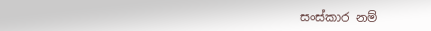සංස්කාර නම්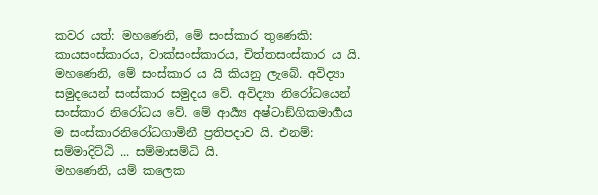කවර යත්: මහණෙනි, මේ සංස්කාර තුණෙකි: කායසංස්කාරය, වාක්සංස්කාරය, චිත්තසංස්කාර ය යි. මහණෙනි, මේ සංස්කාර ය යි කියනු ලැබේ. අවිද්‍යා සමුදයෙන් සංස්කාර සමුදය වේ. අවිද්‍යා නිරෝධයෙන් සංස්කාර නිරෝධය වේ. මේ ආර්‍ය්‍ය අෂ්ටාඞ්ගිකමාර්‍ගය ම සංස්කාරනිරෝධගාමිනී ප්‍රතිපදාව යි. එනම්: සම්මාදිට්ඨි ... සම්මාසම්ධි යි.
මහණෙනි, යම් කලෙක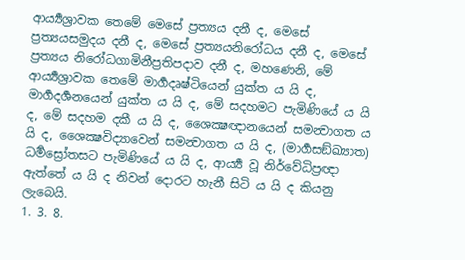ආර්‍ය්‍යශ්‍රාවක තෙමේ මෙසේ ප්‍රත්‍යය දනී ද, මෙසේ ප්‍රත්‍යයසමුදය දනී ද, මෙසේ ප්‍රත්‍යයනිරෝධය දනී ද, මෙසේ ප්‍රත්‍යය නිරෝධගාමිනීප්‍රතිපදාව දනී ද, මහණෙනි, මේ ආර්‍ය්‍යශ්‍රාවක තෙමේ මාර්‍ගදෘෂ්ටියෙන් යුක්ත ය යි ද, මාර්‍ගදර්‍ශනයෙන් යුක්ත ය යි ද, මේ සදහමට පැමිණියේ ය යි ද, මේ සදහම දකී ය යි ද, ශෛක්‍ෂඥානයෙන් සමන්‍වාගත ය යි ද, ශෛක්‍ෂවිද්‍යාවෙන් සමන්‍වාගත ය යි ද, (මාර්‍ගසඞ්ඛ්‍යාත) ධර්‍මස්‍රෝතසට පැමිණියේ ය යි ද, ආර්‍ය්‍ය වූ නිර්වේධිප්‍රඥා ඇත්තේ ය යි ද නිවන් දොරට හැනී සිටි ය යි ද කියනු ලැබෙයි.
1. 3. 8.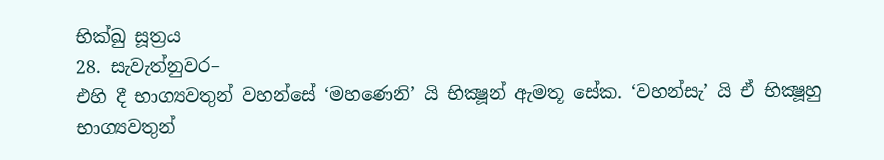භික්ඛු සූත්‍රය
28. සැවැත්නුවර–
එහි දී භාග්‍යවතුන් වහන්සේ ‘මහණෙනි’ යි භික්‍ෂූන් ඇමතූ සේක. ‘වහන්සැ’ යි ඒ භික්‍ෂූහු භාග්‍යවතුන්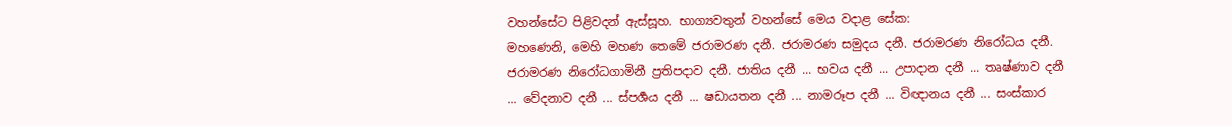වහන්සේට පිළිවදන් ඇස්සූහ. භාග්‍යවතුන් වහන්සේ මෙය වදාළ සේක:
මහණෙනි, මෙහි මහණ තෙමේ ජරාමරණ දනී. ජරාමරණ සමුදය දනී. ජරාමරණ නිරෝධය දනී. ජරාමරණ නිරෝධගාමිනී ප්‍රතිපදාව දනී. ජාතිය දනී ... භවය දනී ... උපාදාන දනී ... තෘෂ්ණාව දනී ... වේදනාව දනී ... ස්පර්‍ශය දනී ... ෂඩායතන දනී ... නාමරූප දනී ... විඥානය දනී ... සංස්කාර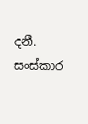දනී. සංස්කාර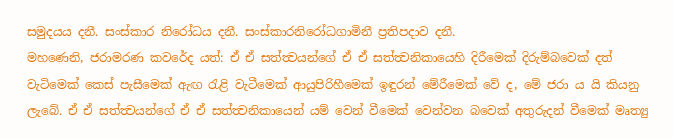සමුදයය දනී. සංස්කාර නිරෝධය දනී. සංස්කාරනිරෝධගාමිනී ප්‍රතිපදාව දනී.
මහණෙනි, ජරාමරණ කවරේද යත්: ඒ ඒ සත්ත්‍වයන්ගේ ඒ ඒ සත්ත්‍වනිකායෙහි දිරීමෙක් දිරුම්බවෙක් දත් වැටිමෙක් කෙස් පැසීමෙක් ඇඟ රැළි වැටීමෙක් ආයුපිරිහීමෙක් ඉඳුරන් මේරීමෙක් වේ ද, මේ ජරා ය යි කියනු ලැබේ. ඒ ඒ සත්ත්‍වයන්ගේ ඒ ඒ සත්ත්‍වනිකායෙන් යම් වෙන් වීමෙක් වෙන්වන බවෙක් අතුරුදන් වීමෙක් මෘත්‍යු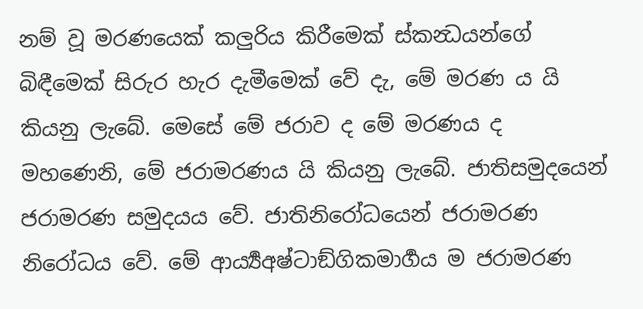නම් වූ මරණයෙක් කලුරිය කිරීමෙක් ස්කන්‍ධයන්ගේ බිඳීමෙක් සිරුර හැර දැමීමෙක් වේ දැ, මේ මරණ ය යි කියනු ලැබේ. මෙසේ මේ ජරාව ද මේ මරණය ද මහණෙනි, මේ ජරාමරණය යි කියනු ලැබේ. ජාතිසමුදයෙන් ජරාමරණ සමුදයය වේ. ජාතිනිරෝධයෙන් ජරාමරණ නිරෝධය වේ. මේ ආර්‍ය්‍යඅෂ්ටාඞ්ගිකමාර්‍ගය ම ජරාමරණ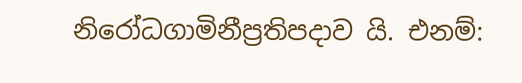නිරෝධගාමිනීප්‍රතිපදාව යි. එනම්: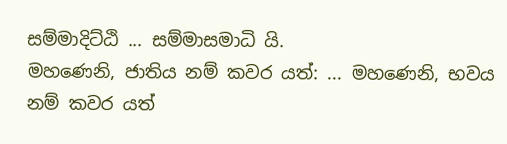සම්මාදිට්ඨි ... සම්මාසමාධි යි.
මහණෙනි, ජාතිය නම් කවර යත්: ... මහණෙනි, භවය නම් කවර යත්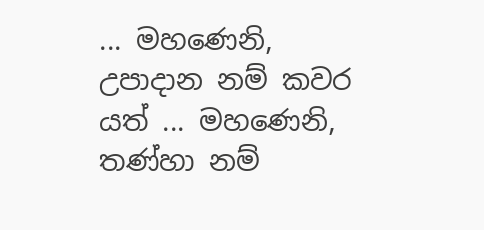... මහණෙනි, උපාදාන නම් කවර යත් ... මහණෙනි, තණ්හා නම්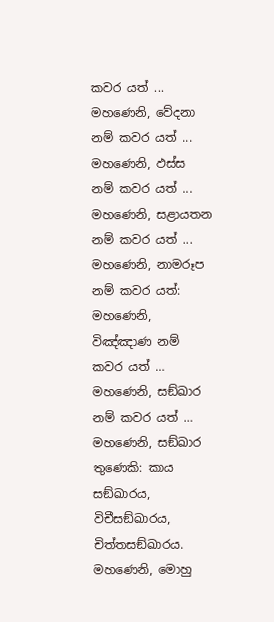කවර යත් ... මහණෙනි, වේදනා නම් කවර යත් ... මහණෙනි, ඵස්ස නම් කවර යත් ... මහණෙනි, සළායතන නම් කවර යත් ... මහණෙනි, නාමරූප නම් කවර යත්: මහණෙනි, විඤ්ඤාණ නම් කවර යත් … මහණෙනි, සඞ්ඛාර නම් කවර යත් … මහණෙනි, සඞ්ඛාර තුණෙකි: කාය සඞ්ඛාරය, විචීසඞ්ඛාරය, චිත්තසඞ්ඛාරය. මහණෙනි, මොහු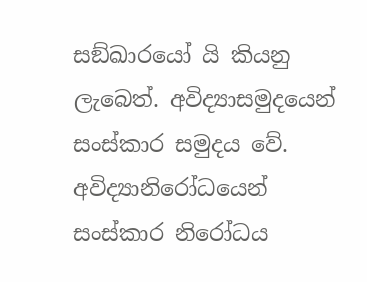සඞ්ඛාරයෝ යි කියනු ලැබෙත්. අවිද්‍යාසමුදයෙන් සංස්කාර සමුදය වේ. අවිද්‍යානිරෝධයෙන් සංස්කාර නිරෝධය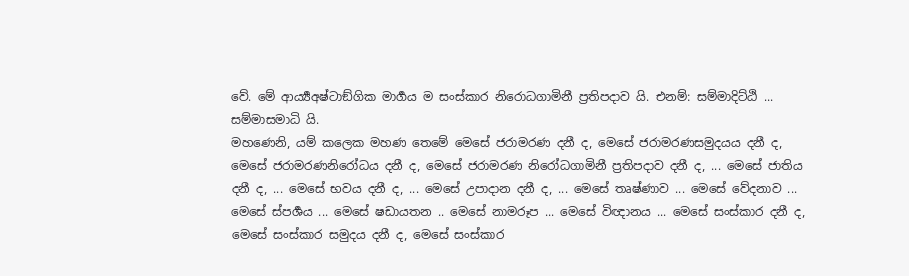වේ. මේ ආර්‍ය්‍යඅෂ්ටාඞ්ගික මාර්‍ගය ම සංස්කාර නිරොධගාමිනී ප්‍රතිපදාව යි. එනම්: සම්මාදිට්ඨි ... සම්මාසමාධි යි.
මහණෙනි, යම් කලෙක මහණ තෙමේ මෙසේ ජරාමරණ දනී ද, මෙසේ ජරාමරණසමුදයය දනී ද, මෙසේ ජරාමරණනිරෝධය දනී ද, මෙසේ ජරාමරණ නිරෝධගාමිනී ප්‍රතිපදාව දනී ද, ... මෙසේ ජාතිය දනී ද, ... මෙසේ භවය දනී ද, ... මෙසේ උපාදාන දනී ද, ... මෙසේ තෘෂ්ණාව ... මෙසේ වේදනාව ... මෙසේ ස්පර්‍ශය ... මෙසේ ෂඩායතන .. මෙසේ නාමරූප ... මෙසේ විඥානය ... මෙසේ සංස්කාර දනී ද, මෙසේ සංස්කාර සමුදය දනී ද, මෙසේ සංස්කාර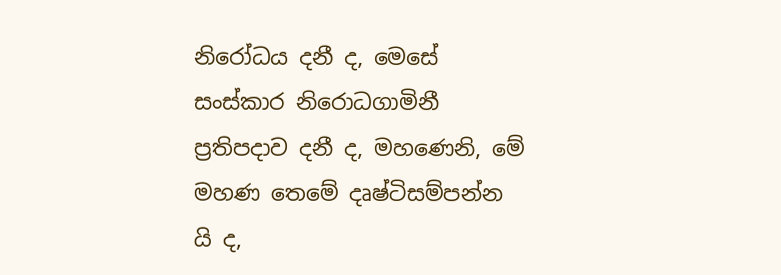නිරෝධය දනී ද, මෙසේ සංස්කාර නිරොධගාමිනී ප්‍රතිපදාව දනී ද, මහණෙනි, මේ මහණ තෙමේ දෘෂ්ටිසම්පන්න යි ද,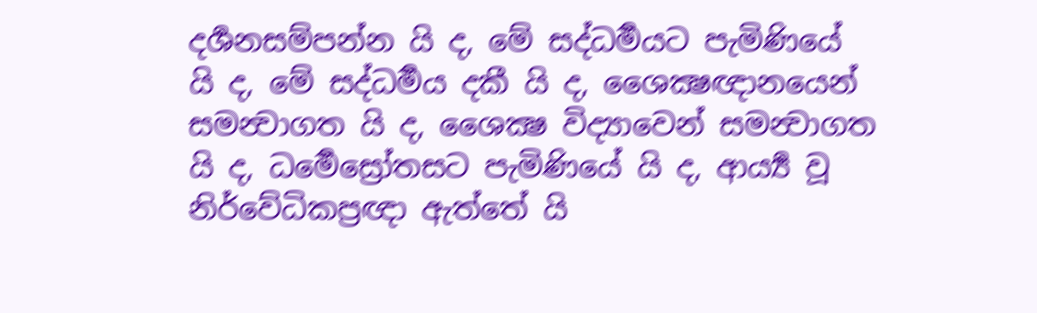දර්‍ශනසම්පන්න යි ද, මේ සද්ධර්‍මයට පැමිණියේ යි ද, මේ සද්ධර්‍මය දකී යි ද, ශෛක්‍ෂඥානයෙන් සමන්‍වාගත යි ද, ශෛක්‍ෂ විද්‍යාවෙන් සමන්‍වාගත යි ද, ධර්‍මෙස්‍රෝතසට පැමිණියේ යි ද, ආර්‍ය්‍ය වූ නිර්වේධිකප්‍රඥා ඇත්තේ යි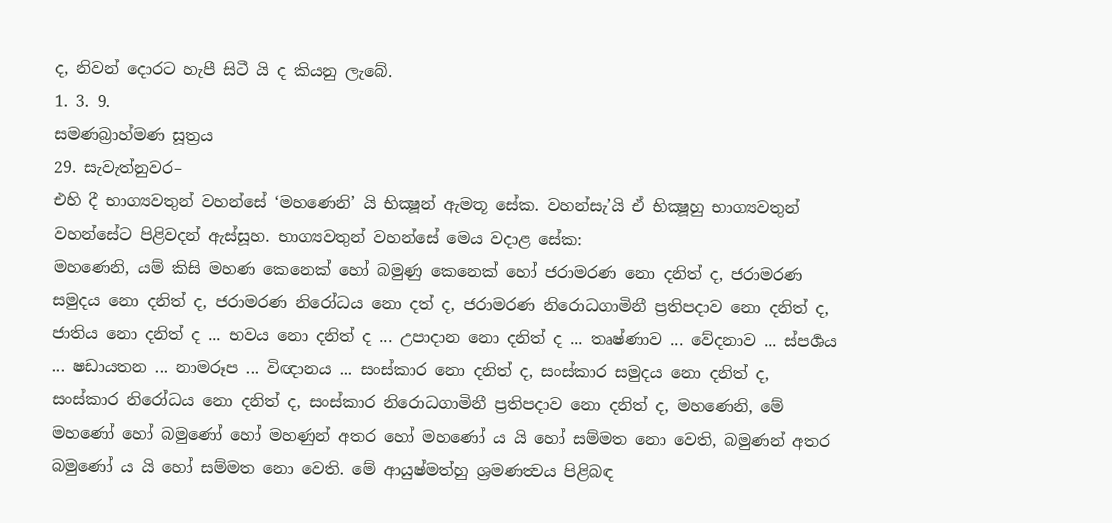ද, නිවන් දොරට හැපී සිටී යි ද කියනු ලැබේ.
1. 3. 9.
සමණබ්‍රාහ්මණ සූත්‍රය
29. සැවැත්නුවර–
එහි දී භාග්‍යවතුන් වහන්සේ ‘මහණෙනි’ යි භික්‍ෂූන් ඇමතූ සේක. වහන්සැ’යි ඒ භික්‍ෂූහු භාග්‍යවතුන් වහන්සේට පිළිවදන් ඇස්සූහ. භාග්‍යවතුන් වහන්සේ මෙය වදාළ සේක:
මහණෙනි, යම් කිසි මහණ කෙනෙක් හෝ බමුණු කෙනෙක් හෝ ජරාමරණ නො දනිත් ද, ජරාමරණ සමුදය නො දනිත් ද, ජරාමරණ නිරෝධය නො දත් ද, ජරාමරණ නිරොධගාමිනී ප්‍රතිපදාව නො දනිත් ද, ජාතිය නො දනිත් ද ... භවය නො දනිත් ද ... උපාදාන නො දනිත් ද ... තෘෂ්ණාව ... වේදනාව ... ස්පර්‍ශය ... ෂඩායතන ... නාමරූප ... විඥානය ... සංස්කාර නො දනිත් ද, සංස්කාර සමුදය නො දනිත් ද, සංස්කාර නිරෝධය නො දනිත් ද, සංස්කාර නිරොධගාමිනී ප්‍රතිපදාව නො දනිත් ද, මහණෙනි, මේ මහණෝ හෝ බමුණෝ හෝ මහණුන් අතර හෝ මහණෝ ය යි හෝ සම්මත නො වෙති, බමුණන් අතර බමුණෝ ය යි හෝ සම්මත නො වෙති. මේ ආයුෂ්මත්හු ශ්‍රමණත්‍වය පිළිබඳ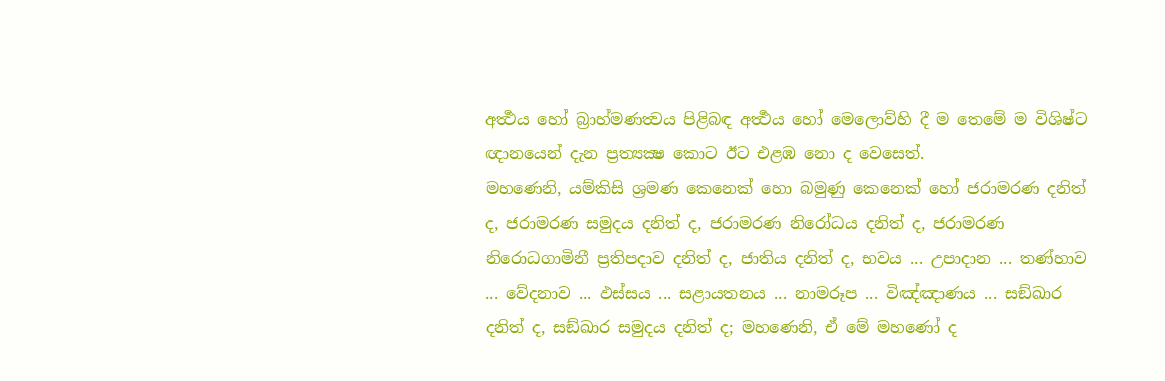අර්‍ත්‍ථය හෝ බ්‍රාහ්මණත්‍වය පිළිබඳ අර්‍ත්‍ථය හෝ මෙලොව්හි දී ම තෙමේ ම විශිෂ්ට ඥානයෙන් දැන ප්‍රත්‍යක්‍ෂ කොට ඊට එළඹ නො ද වෙසෙත්.
මහණෙනි, යම්කිසි ශ්‍රමණ කෙනෙක් හො බමුණු කෙනෙක් හෝ ජරාමරණ දනිත් ද, ජරාමරණ සමුදය දනිත් ද, ජරාමරණ නිරෝධය දනිත් ද, ජරාමරණ නිරොධගාමිනී ප්‍රතිපදාව දනිත් ද, ජාතිය දනිත් ද, භවය ... උපාදාන ... තණ්හාව ... වේදනාව ... ඵස්සය ... සළායතනය ... නාමරූප ... විඤ්ඤාණය ... සඞ්ඛාර දනිත් ද, සඞ්ඛාර සමුදය දනිත් ද; මහණෙනි, ඒ මේ මහණෝ ද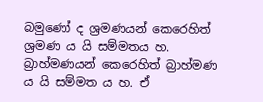බමුණෝ ද ශ්‍රමණයන් කෙරෙහිත් ශ්‍රමණ ය යි සම්මතය හ. බ්‍රාහ්මණයන් කෙරෙහිත් බ්‍රාහ්මණ ය යි සම්මත ය හ. ඒ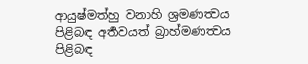ආයුෂ්මත්හු වනාහි ශ්‍රමණත්‍වය පිළිබඳ අර්‍තවයත් බ්‍රාහ්මණත්‍වය පිළිබඳ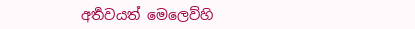අර්‍තවයත් මෙලෙව්හි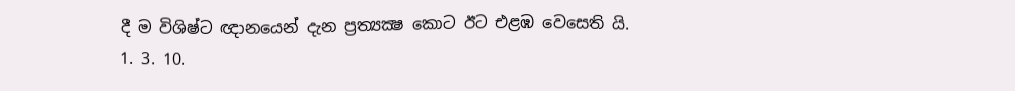දී ම විශිෂ්ට ඥානයෙන් දැන ප්‍රත්‍යක්‍ෂ කොට ඊට එළඹ වෙසෙති යි.
1. 3. 10.